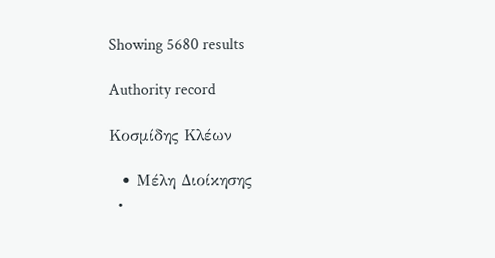Showing 5680 results

Authority record

Κοσμίδης Κλέων

  • Μέλη Διοίκησης
  •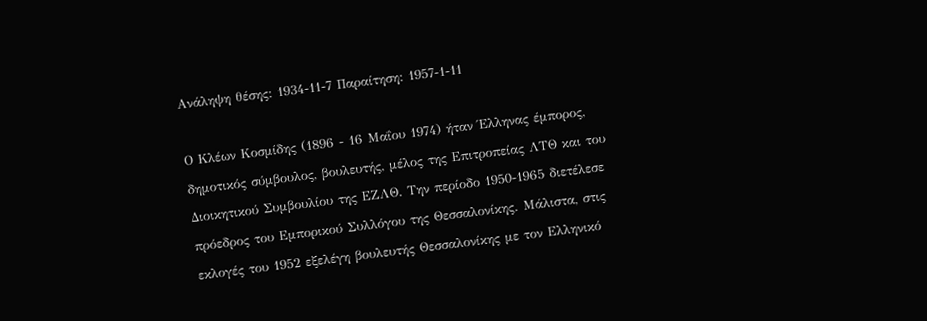Ανάληψη θέσης: 1934-11-7 Παραίτηση: 1957-1-11

Ο Κλέων Κοσμίδης (1896 - 16 Μαΐου 1974) ήταν Έλληνας έμπορος, δημοτικός σύμβουλος, βουλευτής, μέλος της Επιτροπείας ΛΤΘ και του Διοικητικού Συμβουλίου της ΕΖΛΘ. Την περίοδο 1950-1965 διετέλεσε πρόεδρος του Εμπορικού Συλλόγου της Θεσσαλονίκης. Μάλιστα, στις εκλογές του 1952 εξελέγη βουλευτής Θεσσαλονίκης με τον Ελληνικό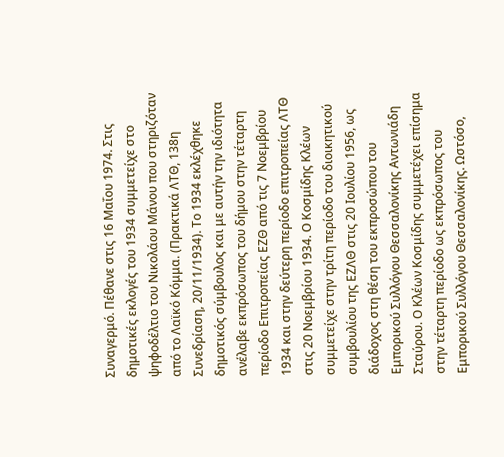Συναγερμό. Πέθανε στις 16 Μαΐου 1974. Στις δημοτικές εκλογές του 1934 συμμετείχε στο ψηφοδέλτιο του Νικολάου Μάνου που στηριζόταν από το Λαϊκό Κόμμα. (Πρακτικά ΛΤΘ, 138η Συνεδρίαση, 20/11/1934). Το 1934 εκλέχθηκε δημοτικός σύμβουλος και με αυτήν την ιδιότητα ανέλαβε εκπρόσωπος του δήμου στην τέταρτη περίοδο Επιτροπείας ΕΖΘ από τις 7 Νοεμβρίου 1934 και στην δεύτερη περίοδο επιτροπείας ΛΤΘ στις 20 Νοεμβρίου 1934. Ο Κοσμίδης Κλέων συμμετείχε στην τρίτη περίοδο του διοικητικού συμβουλίου της ΕΖΛΘ στις 20 Ιουλίου 1956, ως διάδοχος στη θέση του εκπροσώπου του Εμπορικού Συλλόγου Θεσσαλονίκης Αντωνιάδη Σταύρου. Ο Κλέων Κοσμίδης συμμετέχει επίσημα στην τέταρτη περίοδο ως εκπρόσωπος του Εμπορικού Συλλόγου Θεσσαλονίκης. Ωστόσο,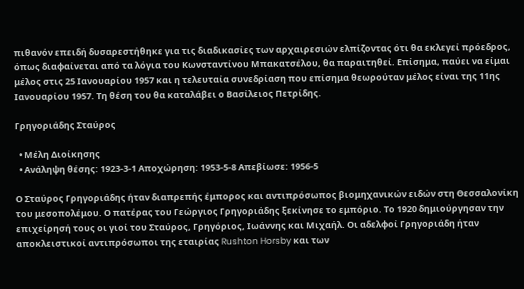πιθανόν επειδή δυσαρεστήθηκε για τις διαδικασίες των αρχαιρεσιών ελπίζοντας ότι θα εκλεγεί πρόεδρος, όπως διαφαίνεται από τα λόγια του Κωνσταντίνου Μπακατσέλου, θα παραιτηθεί. Επίσημα, παύει να είμαι μέλος στις 25 Ιανουαρίου 1957 και η τελευταία συνεδρίαση που επίσημα θεωρούταν μέλος είναι της 11ης Ιανουαρίου 1957. Τη θέση του θα καταλάβει ο Βασίλειος Πετρίδης.

Γρηγοριάδης Σταύρος

  • Μέλη Διοίκησης
  • Ανάληψη θέσης: 1923-3-1 Αποχώρηση: 1953-5-8 Απεβίωσε: 1956-5

Ο Σταύρος Γρηγοριάδης ήταν διαπρεπής έμπορος και αντιπρόσωπος βιομηχανικών ειδών στη Θεσσαλονίκη του μεσοπολέμου. Ο πατέρας του Γεώργιος Γρηγοριάδης ξεκίνησε το εμπόριο. Το 1920 δημιούργησαν την επιχείρησή τους οι γιοί του Σταύρος, Γρηγόριος, Ιωάννης και Μιχαήλ. Οι αδελφοί Γρηγοριάδη ήταν αποκλειστικοί αντιπρόσωποι της εταιρίας Rushton Horsby και των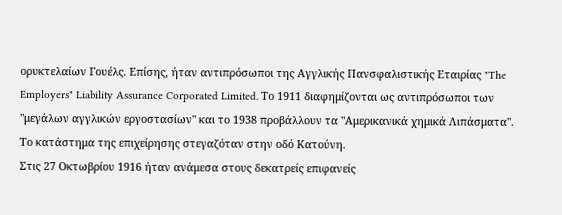ορυκτελαίων Γουέλς. Επίσης, ήταν αντιπρόσωποι της Αγγλικής Πανσφαλιστικής Εταιρίας "The Employers" Liability Assurance Corporated Limited. Το 1911 διαφημίζονται ως αντιπρόσωποι των "μεγάλων αγγλικών εργοστασίων" και το 1938 προβάλλουν τα "Αμερικανικά χημικά Λιπάσματα". Το κατάστημα της επιχείρησης στεγαζόταν στην οδό Κατούνη.
Στις 27 Οκτωβρίου 1916 ήταν ανάμεσα στους δεκατρείς επιφανείς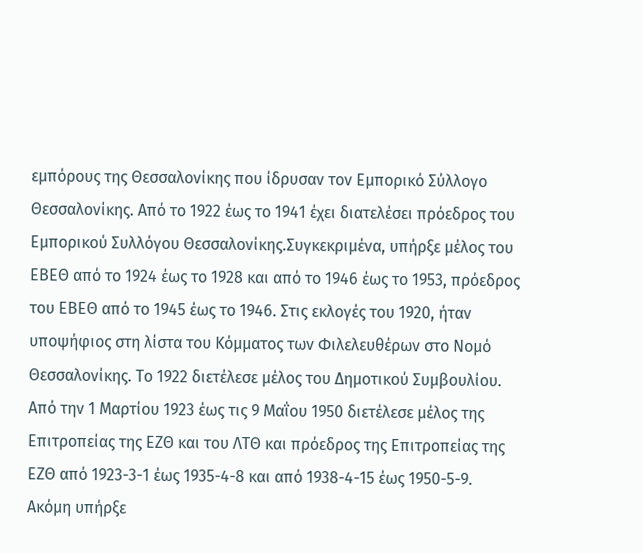εμπόρους της Θεσσαλονίκης που ίδρυσαν τον Εμπορικό Σύλλογο Θεσσαλονίκης. Από το 1922 έως το 1941 έχει διατελέσει πρόεδρος του Εμπορικού Συλλόγου Θεσσαλονίκης.Συγκεκριμένα, υπήρξε μέλος του ΕΒΕΘ από το 1924 έως το 1928 και από το 1946 έως το 1953, πρόεδρος του ΕΒΕΘ από το 1945 έως το 1946. Στις εκλογές του 1920, ήταν υποψήφιος στη λίστα του Κόμματος των Φιλελευθέρων στο Νομό Θεσσαλονίκης. Το 1922 διετέλεσε μέλος του Δημοτικού Συμβουλίου. Από την 1 Μαρτίου 1923 έως τις 9 Μαΐου 1950 διετέλεσε μέλος της Επιτροπείας της ΕΖΘ και του ΛΤΘ και πρόεδρος της Επιτροπείας της ΕΖΘ από 1923-3-1 έως 1935-4-8 και από 1938-4-15 έως 1950-5-9. Ακόμη υπήρξε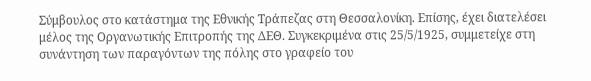Σύμβουλος στο κατάστημα της Εθνικής Τράπεζας στη Θεσσαλονίκη. Επίσης, έχει διατελέσει μέλος της Οργανωτικής Επιτροπής της ΔΕΘ. Συγκεκριμένα στις 25/5/1925, συμμετείχε στη συνάντηση των παραγόντων της πόλης στο γραφείο του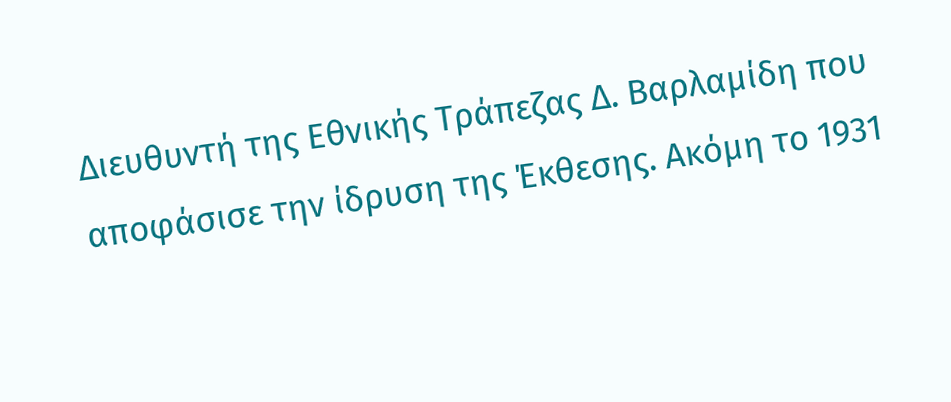Διευθυντή της Εθνικής Τράπεζας Δ. Βαρλαμίδη που αποφάσισε την ίδρυση της Έκθεσης. Ακόμη το 1931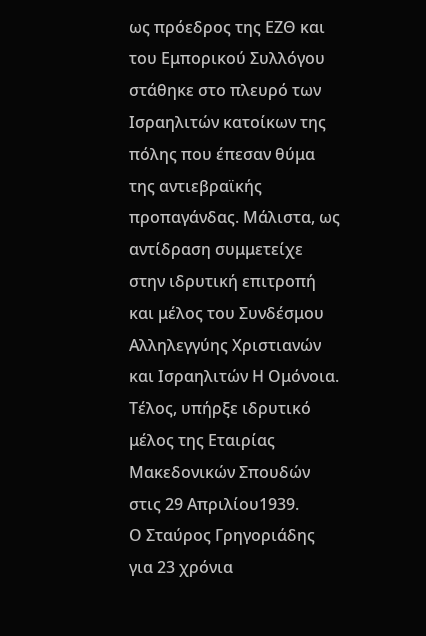ως πρόεδρος της ΕΖΘ και του Εμπορικού Συλλόγου στάθηκε στο πλευρό των Ισραηλιτών κατοίκων της πόλης που έπεσαν θύμα της αντιεβραϊκής προπαγάνδας. Μάλιστα, ως αντίδραση συμμετείχε στην ιδρυτική επιτροπή και μέλος του Συνδέσμου Αλληλεγγύης Χριστιανών και Ισραηλιτών Η Ομόνοια. Τέλος, υπήρξε ιδρυτικό μέλος της Εταιρίας Μακεδονικών Σπουδών στις 29 Απριλίου1939.
Ο Σταύρος Γρηγοριάδης για 23 χρόνια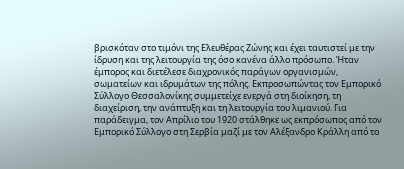βρισκόταν στο τιμόνι της Ελευθέρας Ζώνης και έχει ταυτιστεί με την ίδρυση και της λειτουργία της όσο κανένα άλλο πρόσωπο. Ήταν έμπορος και διετέλεσε διαχρονικός παράγων οργανισμών, σωματείων και ιδρυμάτων της πόλης. Εκπροσωπώντας τον Εμπορικό Σύλλογο Θεσσαλονίκης συμμετείχε ενεργά στη διοίκηση, τη διαχείριση, την ανάπτυξη και τη λειτουργία του λιμανιού. Για παράδειγμα, τον Απρίλιο του 1920 στάλθηκε ως εκπρόσωπος από τον Εμπορικό Σύλλογο στη Σερβία μαζί με τον Αλέξανδρο Κράλλη από το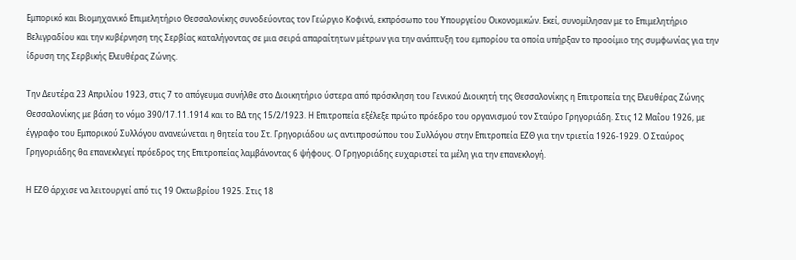Εμπορικό και Βιομηχανικό Επιμελητήριο Θεσσαλονίκης συνοδεύοντας τον Γεώργιο Κοφινά, εκπρόσωπο του Υπουργείου Οικονομικών. Εκεί, συνομίλησαν με το Επιμελητήριο Βελιγραδίου και την κυβέρνηση της Σερβίας καταλήγοντας σε μια σειρά απαραίτητων μέτρων για την ανάπτυξη του εμπορίου τα οποία υπήρξαν το προοίμιο της συμφωνίας για την ίδρυση της Σερβικής Ελευθέρας Ζώνης.

Την Δευτέρα 23 Απριλίου 1923, στις 7 το απόγευμα συνήλθε στο Διοικητήριο ύστερα από πρόσκληση του Γενικού Διοικητή της Θεσσαλονίκης η Επιτροπεία της Ελευθέρας Ζώνης Θεσσαλονίκης με βάση το νόμο 390/17.11.1914 και το ΒΔ της 15/2/1923. Η Επιτροπεία εξέλεξε πρώτο πρόεδρο του οργανισμού τον Σταύρο Γρηγοριάδη. Στις 12 Μαΐου 1926, με έγγραφο του Εμπορικού Συλλόγου ανανεώνεται η θητεία του Στ. Γρηγοριάδου ως αντιπροσώπου του Συλλόγου στην Επιτροπεία ΕΖΘ για την τριετία 1926-1929. Ο Σταύρος Γρηγοριάδης θα επανεκλεγεί πρόεδρος της Επιτροπείας λαμβάνοντας 6 ψήφους. Ο Γρηγοριάδης ευχαριστεί τα μέλη για την επανεκλογή.

Η ΕΖΘ άρχισε να λειτουργεί από τις 19 Οκτωβρίου 1925. Στις 18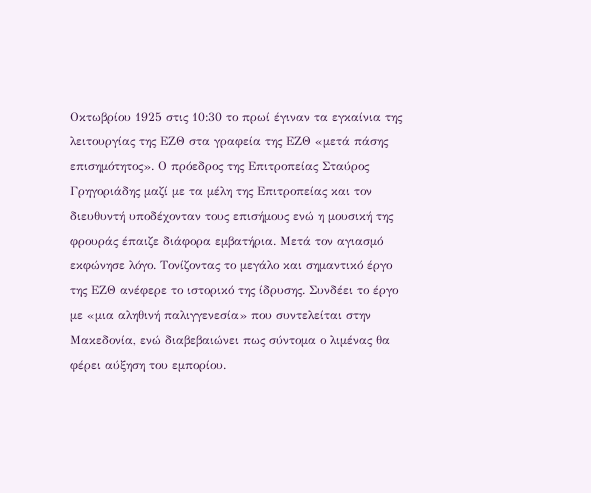Οκτωβρίου 1925 στις 10:30 το πρωί έγιναν τα εγκαίνια της λειτουργίας της ΕΖΘ στα γραφεία της ΕΖΘ «μετά πάσης επισημότητος». Ο πρόεδρος της Επιτροπείας Σταύρος Γρηγοριάδης μαζί με τα μέλη της Επιτροπείας και τον διευθυντή υποδέχονταν τους επισήμους ενώ η μουσική της φρουράς έπαιζε διάφορα εμβατήρια. Μετά τον αγιασμό εκφώνησε λόγο. Τονίζοντας το μεγάλο και σημαντικό έργο της ΕΖΘ ανέφερε το ιστορικό της ίδρυσης. Συνδέει το έργο με «μια αληθινή παλιγγενεσία» που συντελείται στην Μακεδονία, ενώ διαβεβαιώνει πως σύντομα ο λιμένας θα φέρει αύξηση του εμπορίου.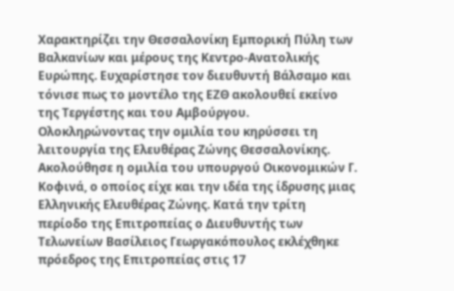Χαρακτηρίζει την Θεσσαλονίκη Εμπορική Πύλη των Βαλκανίων και μέρους της Κεντρο-Ανατολικής Ευρώπης. Ευχαρίστησε τον διευθυντή Βάλσαμο και τόνισε πως το μοντέλο της ΕΖΘ ακολουθεί εκείνο της Τεργέστης και του Αμβούργου. Ολοκληρώνοντας την ομιλία του κηρύσσει τη λειτουργία της Ελευθέρας Ζώνης Θεσσαλονίκης. Ακολούθησε η ομιλία του υπουργού Οικονομικών Γ. Κοφινά, ο οποίος είχε και την ιδέα της ίδρυσης μιας Ελληνικής Ελευθέρας Ζώνης. Κατά την τρίτη περίοδο της Επιτροπείας ο Διευθυντής των Τελωνείων Βασίλειος Γεωργακόπουλος εκλέχθηκε πρόεδρος της Επιτροπείας στις 17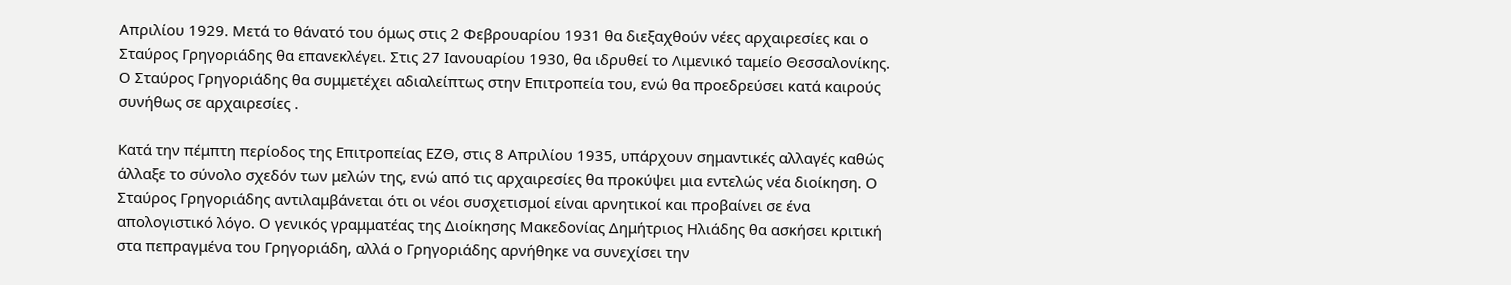Απριλίου 1929. Μετά το θάνατό του όμως στις 2 Φεβρουαρίου 1931 θα διεξαχθούν νέες αρχαιρεσίες και ο Σταύρος Γρηγοριάδης θα επανεκλέγει. Στις 27 Ιανουαρίου 1930, θα ιδρυθεί το Λιμενικό ταμείο Θεσσαλονίκης. Ο Σταύρος Γρηγοριάδης θα συμμετέχει αδιαλείπτως στην Επιτροπεία του, ενώ θα προεδρεύσει κατά καιρούς συνήθως σε αρχαιρεσίες .

Κατά την πέμπτη περίοδος της Επιτροπείας ΕΖΘ, στις 8 Απριλίου 1935, υπάρχουν σημαντικές αλλαγές καθώς άλλαξε το σύνολο σχεδόν των μελών της, ενώ από τις αρχαιρεσίες θα προκύψει μια εντελώς νέα διοίκηση. Ο Σταύρος Γρηγοριάδης αντιλαμβάνεται ότι οι νέοι συσχετισμοί είναι αρνητικοί και προβαίνει σε ένα απολογιστικό λόγο. Ο γενικός γραμματέας της Διοίκησης Μακεδονίας Δημήτριος Ηλιάδης θα ασκήσει κριτική στα πεπραγμένα του Γρηγοριάδη, αλλά ο Γρηγοριάδης αρνήθηκε να συνεχίσει την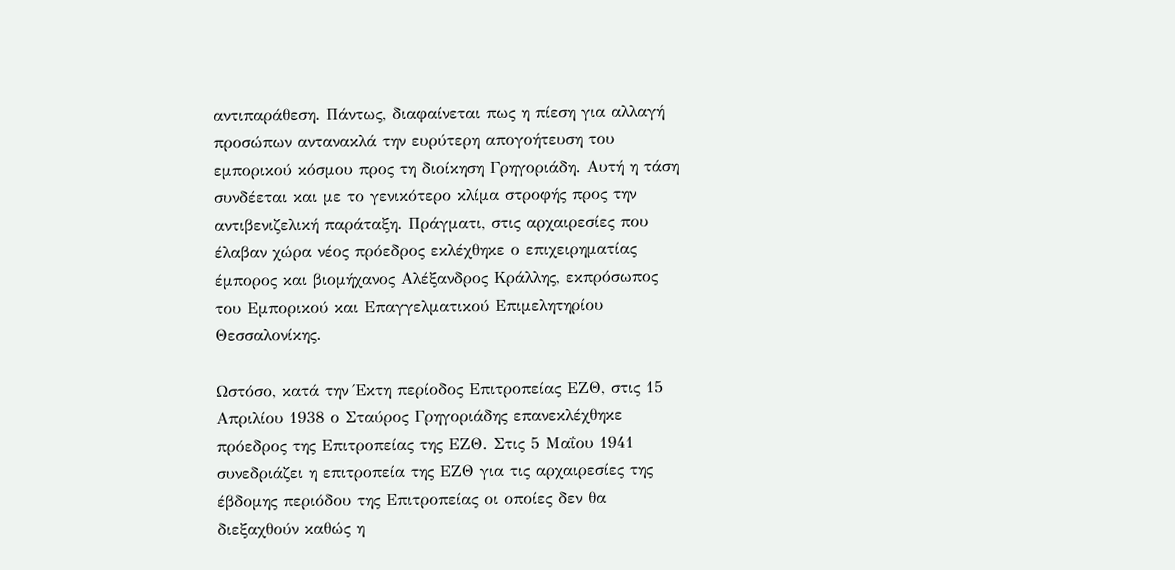αντιπαράθεση. Πάντως, διαφαίνεται πως η πίεση για αλλαγή προσώπων αντανακλά την ευρύτερη απογοήτευση του εμπορικού κόσμου προς τη διοίκηση Γρηγοριάδη. Αυτή η τάση συνδέεται και με το γενικότερο κλίμα στροφής προς την αντιβενιζελική παράταξη. Πράγματι, στις αρχαιρεσίες που έλαβαν χώρα νέος πρόεδρος εκλέχθηκε ο επιχειρηματίας έμπορος και βιομήχανος Αλέξανδρος Κράλλης, εκπρόσωπος του Εμπορικού και Επαγγελματικού Επιμελητηρίου Θεσσαλονίκης.

Ωστόσο, κατά την Έκτη περίοδος Επιτροπείας ΕΖΘ, στις 15 Απριλίου 1938 ο Σταύρος Γρηγοριάδης επανεκλέχθηκε πρόεδρος της Επιτροπείας της ΕΖΘ. Στις 5 Μαΐου 1941 συνεδριάζει η επιτροπεία της ΕΖΘ για τις αρχαιρεσίες της έβδομης περιόδου της Επιτροπείας οι οποίες δεν θα διεξαχθούν καθώς η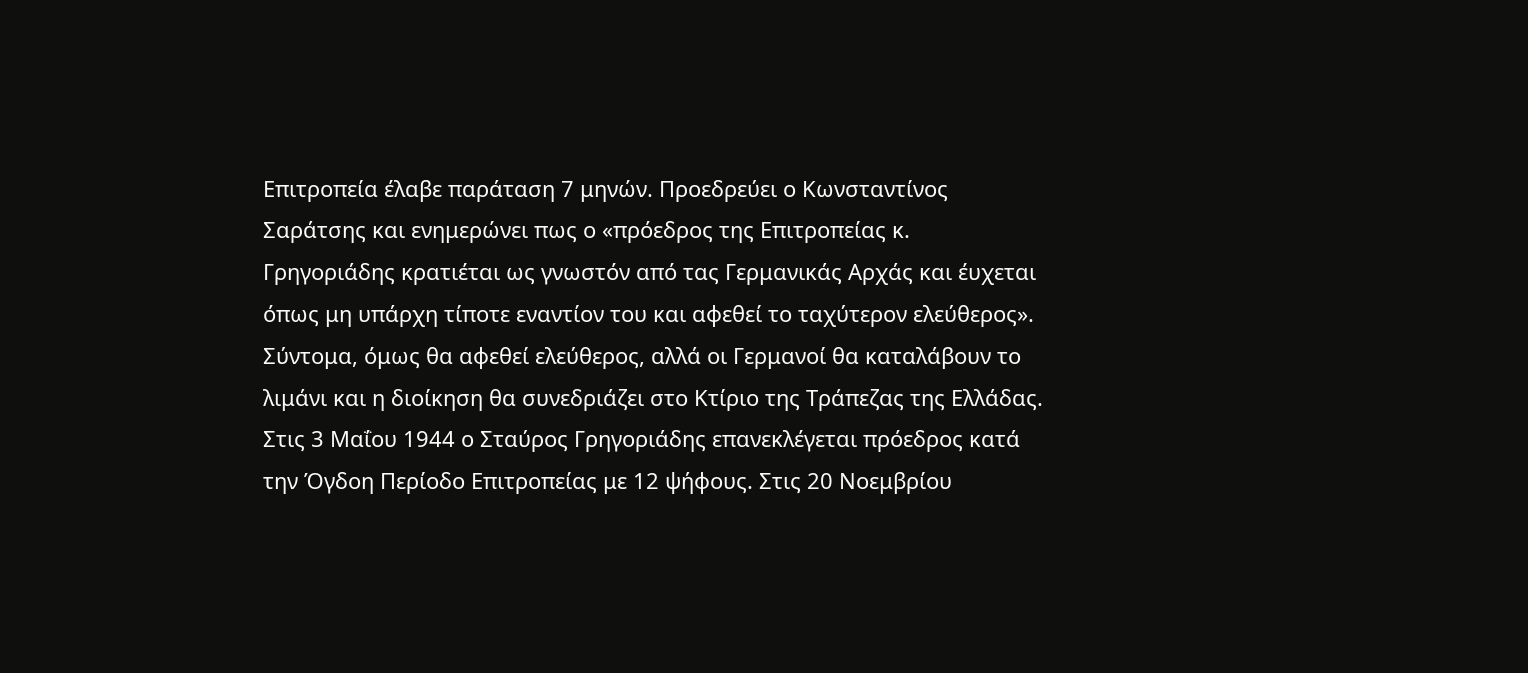Επιτροπεία έλαβε παράταση 7 μηνών. Προεδρεύει ο Κωνσταντίνος Σαράτσης και ενημερώνει πως ο «πρόεδρος της Επιτροπείας κ. Γρηγοριάδης κρατιέται ως γνωστόν από τας Γερμανικάς Αρχάς και έυχεται όπως μη υπάρχη τίποτε εναντίον του και αφεθεί το ταχύτερον ελεύθερος». Σύντομα, όμως θα αφεθεί ελεύθερος, αλλά οι Γερμανοί θα καταλάβουν το λιμάνι και η διοίκηση θα συνεδριάζει στο Κτίριο της Τράπεζας της Ελλάδας. Στις 3 Μαΐου 1944 ο Σταύρος Γρηγοριάδης επανεκλέγεται πρόεδρος κατά την Όγδοη Περίοδο Επιτροπείας με 12 ψήφους. Στις 20 Νοεμβρίου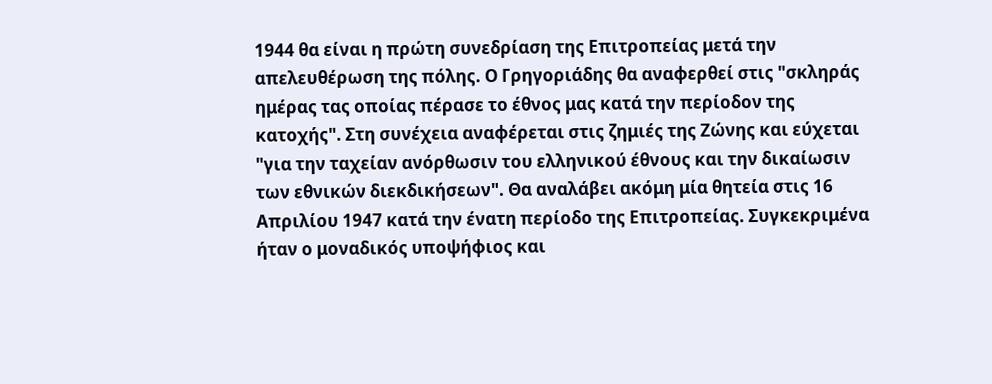1944 θα είναι η πρώτη συνεδρίαση της Επιτροπείας μετά την απελευθέρωση της πόλης. Ο Γρηγοριάδης θα αναφερθεί στις "σκληράς ημέρας τας οποίας πέρασε το έθνος μας κατά την περίοδον της κατοχής". Στη συνέχεια αναφέρεται στις ζημιές της Ζώνης και εύχεται "για την ταχείαν ανόρθωσιν του ελληνικού έθνους και την δικαίωσιν των εθνικών διεκδικήσεων". Θα αναλάβει ακόμη μία θητεία στις 16 Απριλίου 1947 κατά την ένατη περίοδο της Επιτροπείας. Συγκεκριμένα ήταν ο μοναδικός υποψήφιος και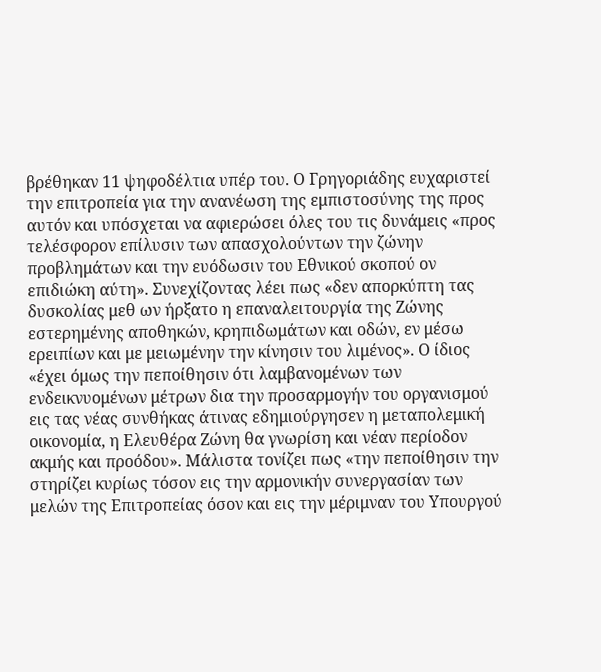βρέθηκαν 11 ψηφοδέλτια υπέρ του. Ο Γρηγοριάδης ευχαριστεί την επιτροπεία για την ανανέωση της εμπιστοσύνης της προς αυτόν και υπόσχεται να αφιερώσει όλες του τις δυνάμεις «προς τελέσφορον επίλυσιν των απασχολούντων την ζώνην προβλημάτων και την ευόδωσιν του Εθνικού σκοπού ον επιδιώκη αύτη». Συνεχίζοντας λέει πως «δεν απορκύπτη τας δυσκολίας μεθ ων ήρξατο η επαναλειτουργία της Ζώνης εστερημένης αποθηκών, κρηπιδωμάτων και οδών, εν μέσω ερειπίων και με μειωμένην την κίνησιν του λιμένος». Ο ίδιος «έχει όμως την πεποίθησιν ότι λαμβανομένων των ενδεικνυομένων μέτρων δια την προσαρμογήν του οργανισμού εις τας νέας συνθήκας άτινας εδημιούργησεν η μεταπολεμική οικονομία, η Ελευθέρα Ζώνη θα γνωρίση και νέαν περίοδον ακμής και προόδου». Μάλιστα τονίζει πως «την πεποίθησιν την στηρίζει κυρίως τόσον εις την αρμονικήν συνεργασίαν των μελών της Επιτροπείας όσον και εις την μέριμναν του Υπουργού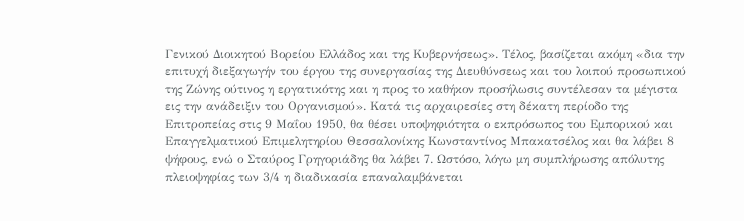Γενικού Διοικητού Βορείου Ελλάδος και της Κυβερνήσεως». Τέλος, βασίζεται ακόμη «δια την επιτυχή διεξαγωγήν του έργου της συνεργασίας της Διευθύνσεως και του λοιπού προσωπικού της Ζώνης ούτινος η εργατικότης και η προς το καθήκον προσήλωσις συντέλεσαν τα μέγιστα εις την ανάδειξιν του Οργανισμού». Κατά τις αρχαιρεσίες στη δέκατη περίοδο της Επιτροπείας στις 9 Μαΐου 1950, θα θέσει υποψηφιότητα ο εκπρόσωπος του Εμπορικού και Επαγγελματικού Επιμελητηρίου Θεσσαλονίκης Κωνσταντίνος Μπακατσέλος και θα λάβει 8 ψήφους, ενώ ο Σταύρος Γρηγοριάδης θα λάβει 7. Ωστόσο, λόγω μη συμπλήρωσης απόλυτης πλειοψηφίας των 3/4 η διαδικασία επαναλαμβάνεται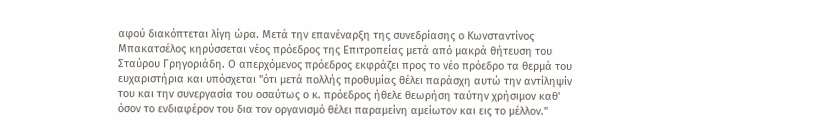αφού διακόπτεται λίγη ώρα. Μετά την επανέναρξη της συνεδρίασης ο Κωνσταντίνος Μπακατσέλος κηρύσσεται νέος πρόεδρος της Επιτροπείας μετά από μακρά θήτευση του Σταύρου Γρηγοριάδη. Ο απερχόμενος πρόεδρος εκφράζει προς το νέο πρόεδρο τα θερμά του ευχαριστήρια και υπόσχεται "ότι μετά πολλής προθυμίας θέλει παράσχη αυτώ την αντίληψίν του και την συνεργασία του οσαύτως ο κ. πρόεδρος ήθελε θεωρήση ταύτην χρήσιμον καθ' όσον το ενδιαφέρον του δια τον οργανισμό θέλει παραμείνη αμείωτον και εις το μέλλον."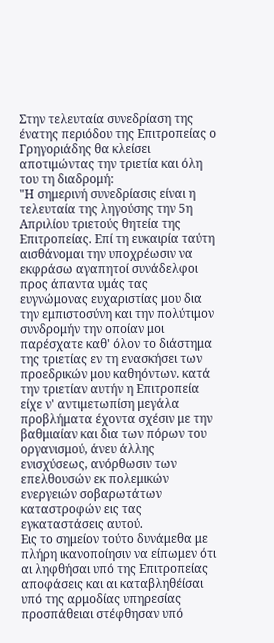Στην τελευταία συνεδρίαση της ένατης περιόδου της Επιτροπείας ο Γρηγοριάδης θα κλείσει αποτιμώντας την τριετία και όλη του τη διαδρομή:
"Η σημερινή συνεδρίασις είναι η τελευταία της ληγούσης την 5η Απριλίου τριετούς θητεία της Επιτροπείας. Επί τη ευκαιρία ταύτη αισθάνομαι την υποχρέωσιν να εκφράσω αγαπητοί συνάδελφοι προς άπαντα υμάς τας ευγνώμονας ευχαριστίας μου δια την εμπιστοσύνη και την πολύτιμον συνδρομήν την οποίαν μοι παρέσχατε καθ' όλον το διάστημα της τριετίας εν τη ενασκήσει των προεδρικών μου καθηόντων. κατά την τριετίαν αυτήν η Επιτροπεία είχε ν' αντιμετωπίση μεγάλα προβλήματα έχοντα σχέσιν με την βαθμιαίαν και δια των πόρων του οργανισμού, άνευ άλλης ενισχύσεως, ανόρθωσιν των επελθουσών εκ πολεμικών ενεργειών σοβαρωτάτων καταστροφών εις τας εγκαταστάσεις αυτού.
Εις το σημείον τούτο δυνάμεθα με πλήρη ικανοποίησιν να είπωμεν ότι αι ληφθήσαι υπό της Επιτροπείας αποφάσεις και αι καταβληθέίσαι υπό της αρμοδίας υπηρεσίας προσπάθειαι στέφθησαν υπό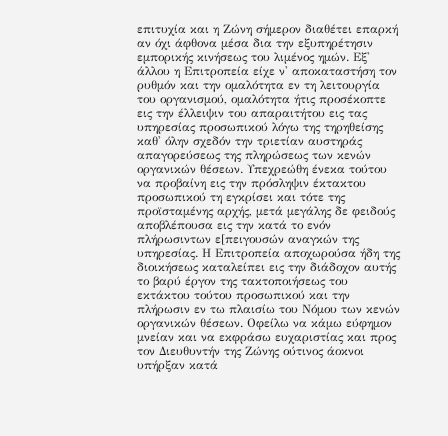επιτυχία και η Ζώνη σήμερον διαθέτει επαρκή αν όχι άφθονα μέσα δια την εξυπηρέτησιν εμπορικής κινήσεως του λιμένος ημών. Εξ' άλλου η Επιτροπεία είχε ν' αποκαταστήση τον ρυθμόν και την ομαλότητα εν τη λειτουργία του οργανισμού, ομαλότητα ήτις προσέκοπτε εις την έλλειψιν του απαραιτήτου εις τας υπηρεσίας προσωπικού λόγω της τηρηθείσης καθ' όλην σχεδόν την τριετίαν αυστηράς απαγορεύσεως της πληρώσεως των κενών οργανικών θέσεων. Υπεχρεώθη ένεκα τούτου να προβαίνη εις την πρόσληψιν έκτακτου προσωπικού τη εγκρίσει και τότε της προϊσταμένης αρχής, μετά μεγάλης δε φειδούς αποβλέπουσα εις την κατά το ενόν πλήρωσιντων ε[πειγουσών αναγκών της υπηρεσίας. Η Επιτροπεία αποχωρούσα ήδη της διοικήσεως καταλείπει εις την διάδοχον αυτής το βαρύ έργον της τακτοποιήσεως του εκτάκτου τούτου προσωπικού και την πλήρωσιν εν τω πλαισίω του Νόμου των κενών οργανικών θέσεων. Οφείλω να κάμω εύφημον μνείαν και να εκφράσω ευχαριστίας και προς τον Διευθυντήν της Ζώνης ούτινος άοκνοι υπήρξαν κατά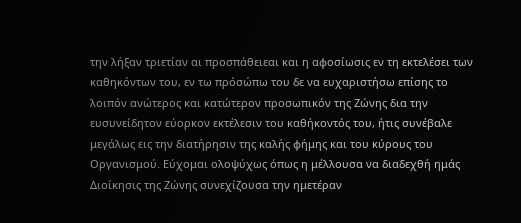την λήξαν τριετίαν αι προσπάθειεαι και η αφοσίωσις εν τη εκτελέσει των καθηκόντων του, εν τω πρόσώπω του δε να ευχαριστήσω επίσης το λοιπόν ανώτερος και κατώτερον προσωπικόν της Ζώνης δια την ευσυνείδητον εύορκον εκτέλεσιν του καθήκοντός του, ήτις συνέβαλε μεγάλως εις την διατήρησιν της καλής φήμης και του κύρους του Οργανισμού. Εύχομαι ολοψύχως όπως η μέλλουσα να διαδεχθή ημάς Διοίκησις της Ζώνης συνεχίζουσα την ημετέραν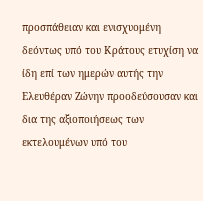προσπάθειαν και ενισχυομένη δεόντως υπό του Κράτους ετυχίση να ίδη επί των ημερών αυτής την Ελευθέραν Ζώνην προοδεύσουσαν και δια της αξιοποιήσεως των εκτελουμένων υπό του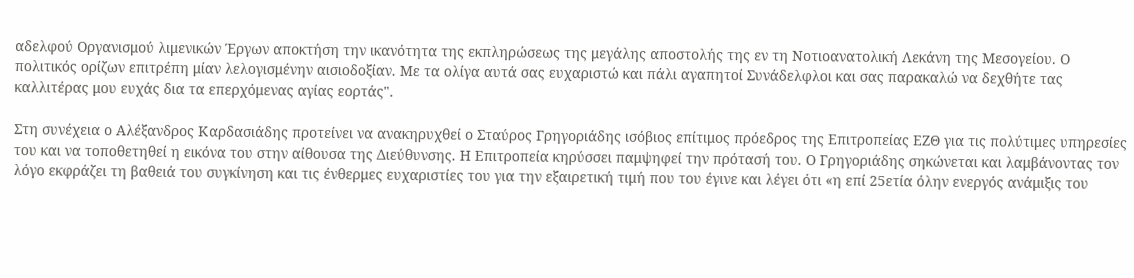αδελφού Οργανισμού λιμενικών Έργων αποκτήση την ικανότητα της εκπληρώσεως της μεγάλης αποστολής της εν τη Νοτιοανατολική Λεκάνη της Μεσογείου. Ο πολιτικός ορίζων επιτρέπη μίαν λελογισμένην αισιοδοξίαν. Με τα ολίγα αυτά σας ευχαριστώ και πάλι αγαπητοί Συνάδελφλοι και σας παρακαλώ να δεχθήτε τας καλλιτέρας μου ευχάς δια τα επερχόμενας αγίας εορτάς".

Στη συνέχεια ο Αλέξανδρος Καρδασιάδης προτείνει να ανακηρυχθεί ο Σταύρος Γρηγοριάδης ισόβιος επίτιμος πρόεδρος της Επιτροπείας ΕΖΘ για τις πολύτιμες υπηρεσίες του και να τοποθετηθεί η εικόνα του στην αίθουσα της Διεύθυνσης. Η Επιτροπεία κηρύσσει παμψηφεί την πρότασή του. Ο Γρηγοριάδης σηκώνεται και λαμβάνοντας τον λόγο εκφράζει τη βαθειά του συγκίνηση και τις ένθερμες ευχαριστίες του για την εξαιρετική τιμή που του έγινε και λέγει ότι «η επί 25ετία όλην ενεργός ανάμιξις του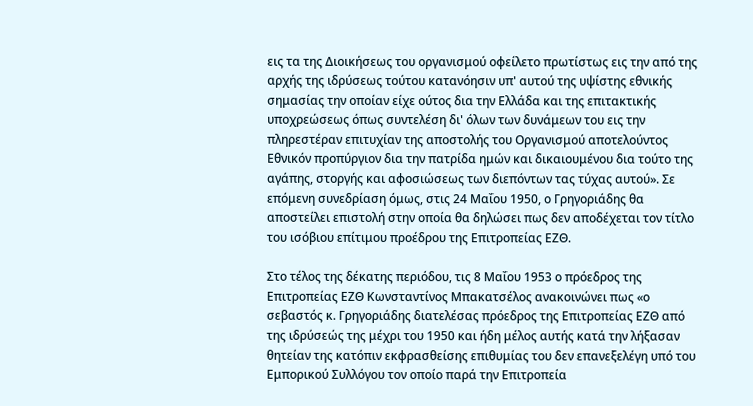εις τα της Διοικήσεως του οργανισμού οφείλετο πρωτίστως εις την από της αρχής της ιδρύσεως τούτου κατανόησιν υπ' αυτού της υψίστης εθνικής σημασίας την οποίαν είχε ούτος δια την Ελλάδα και της επιτακτικής υποχρεώσεως όπως συντελέση δι' όλων των δυνάμεων του εις την πληρεστέραν επιτυχίαν της αποστολής του Οργανισμού αποτελούντος Εθνικόν προπύργιον δια την πατρίδα ημών και δικαιουμένου δια τούτο της αγάπης, στοργής και αφοσιώσεως των διεπόντων τας τύχας αυτού». Σε επόμενη συνεδρίαση όμως, στις 24 Μαΐου 1950, ο Γρηγοριάδης θα αποστείλει επιστολή στην οποία θα δηλώσει πως δεν αποδέχεται τον τίτλο του ισόβιου επίτιμου προέδρου της Επιτροπείας ΕΖΘ.

Στο τέλος της δέκατης περιόδου, τις 8 Μαΐου 1953 ο πρόεδρος της Επιτροπείας ΕΖΘ Κωνσταντίνος Μπακατσέλος ανακοινώνει πως «ο σεβαστός κ. Γρηγοριάδης διατελέσας πρόεδρος της Επιτροπείας ΕΖΘ από της ιδρύσεώς της μέχρι του 1950 και ήδη μέλος αυτής κατά την λήξασαν θητείαν της κατόπιν εκφρασθείσης επιθυμίας του δεν επανεξελέγη υπό του Εμπορικού Συλλόγου τον οποίο παρά την Επιτροπεία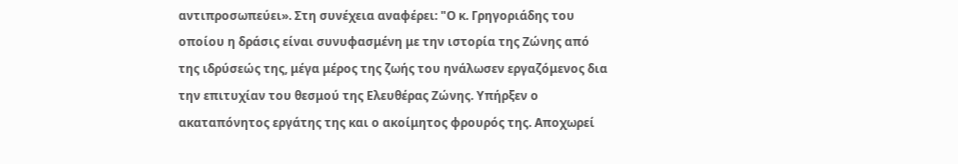αντιπροσωπεύει». Στη συνέχεια αναφέρει: "Ο κ. Γρηγοριάδης του οποίου η δράσις είναι συνυφασμένη με την ιστορία της Ζώνης από της ιδρύσεώς της, μέγα μέρος της ζωής του ηνάλωσεν εργαζόμενος δια την επιτυχίαν του θεσμού της Ελευθέρας Ζώνης. Υπήρξεν ο ακαταπόνητος εργάτης της και ο ακοίμητος φρουρός της. Αποχωρεί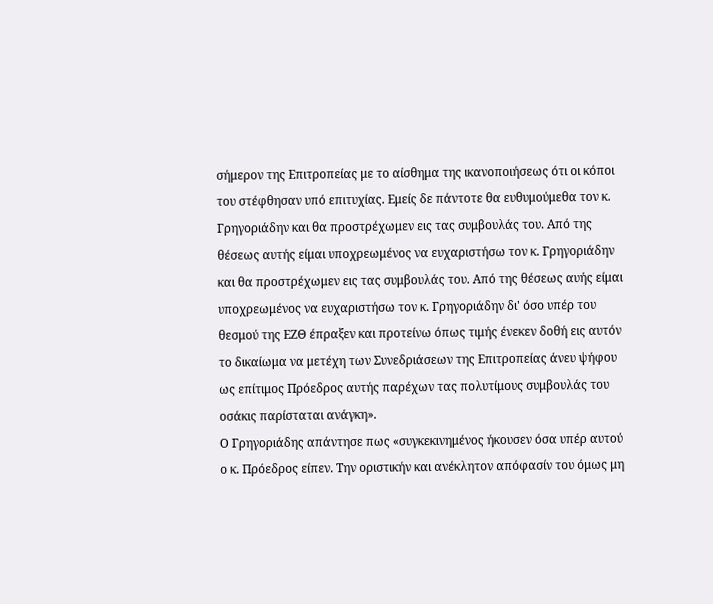σήμερον της Επιτροπείας με το αίσθημα της ικανοποιήσεως ότι οι κόποι του στέφθησαν υπό επιτυχίας. Εμείς δε πάντοτε θα ευθυμούμεθα τον κ. Γρηγοριάδην και θα προστρέχωμεν εις τας συμβουλάς του. Από της θέσεως αυτής είμαι υποχρεωμένος να ευχαριστήσω τον κ. Γρηγοριάδην και θα προστρέχωμεν εις τας συμβουλάς του. Από της θέσεως αυής είμαι υποχρεωμένος να ευχαριστήσω τον κ. Γρηγοριάδην δι' όσο υπέρ του θεσμού της ΕΖΘ έπραξεν και προτείνω όπως τιμής ένεκεν δοθή εις αυτόν το δικαίωμα να μετέχη των Συνεδριάσεων της Επιτροπείας άνευ ψήφου ως επίτιμος Πρόεδρος αυτής παρέχων τας πολυτίμους συμβουλάς του οσάκις παρίσταται ανάγκη».
Ο Γρηγοριάδης απάντησε πως «συγκεκινημένος ήκουσεν όσα υπέρ αυτού ο κ. Πρόεδρος είπεν. Την οριστικήν και ανέκλητον απόφασίν του όμως μη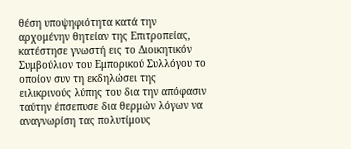θέση υποψηφιότητα κατά την αρχομένην θητείαν της Επιτροπείας, κατέστησε γνωστή εις το Διοικητικόν Συμβούλιον του Εμπορικού Συλλόγου το οποίον συν τη εκδηλώσει της ειλικρινούς λύπης του δια την απόφασιν ταύτην έπσεπυσε δια θερμών λόγων να αναγνωρίση τας πολυτίμους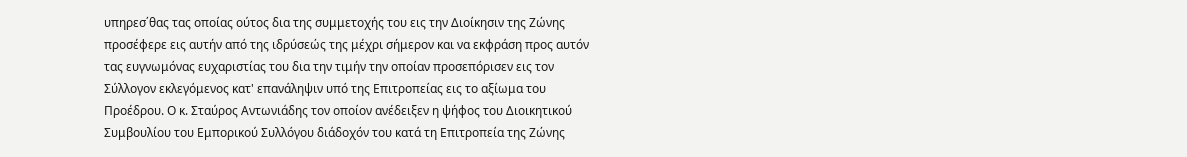υπηρεσ΄θας τας οποίας ούτος δια της συμμετοχής του εις την Διοίκησιν της Ζώνης προσέφερε εις αυτήν από της ιδρύσεώς της μέχρι σήμερον και να εκφράση προς αυτόν τας ευγνωμόνας ευχαριστίας του δια την τιμήν την οποίαν προσεπόρισεν εις τον Σύλλογον εκλεγόμενος κατ' επανάληψιν υπό της Επιτροπείας εις το αξίωμα του Προέδρου. Ο κ. Σταύρος Αντωνιάδης τον οποίον ανέδειξεν η ψήφος του Διοικητικού Συμβουλίου του Εμπορικού Συλλόγου διάδοχόν του κατά τη Επιτροπεία της Ζώνης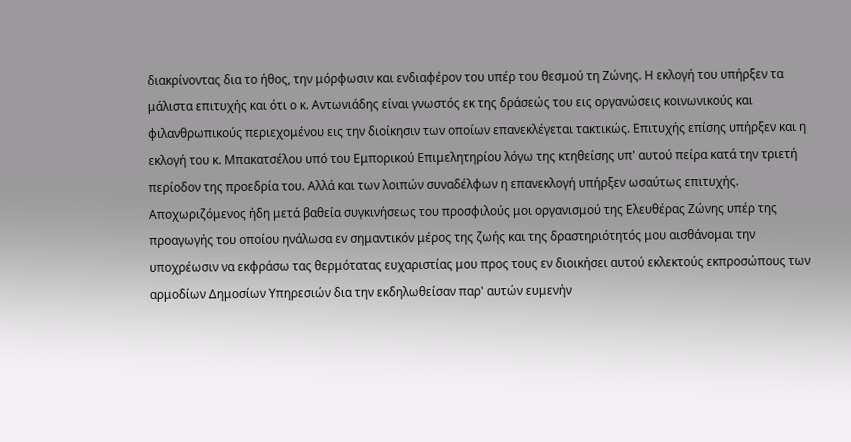διακρίνοντας δια το ήθος, την μόρφωσιν και ενδιαφέρον του υπέρ του θεσμού τη Ζώνης. Η εκλογή του υπήρξεν τα μάλιστα επιτυχής και ότι ο κ. Αντωνιάδης είναι γνωστός εκ της δράσεώς του εις οργανώσεις κοινωνικούς και φιλανθρωπικούς περιεχομένου εις την διοίκησιν των οποίων επανεκλέγεται τακτικώς. Επιτυχής επίσης υπήρξεν και η εκλογή του κ. Μπακατσέλου υπό του Εμπορικού Επιμελητηρίου λόγω της κτηθείσης υπ' αυτού πείρα κατά την τριετή περίοδον της προεδρία του. Αλλά και των λοιπών συναδέλφων η επανεκλογή υπήρξεν ωσαύτως επιτυχής. Αποχωριζόμενος ήδη μετά βαθεία συγκινήσεως του προσφιλούς μοι οργανισμού της Ελευθέρας Ζώνης υπέρ της προαγωγής του οποίου ηνάλωσα εν σημαντικόν μέρος της ζωής και της δραστηριότητός μου αισθάνομαι την υποχρέωσιν να εκφράσω τας θερμότατας ευχαριστίας μου προς τους εν διοικήσει αυτού εκλεκτούς εκπροσώπους των αρμοδίων Δημοσίων Υπηρεσιών δια την εκδηλωθείσαν παρ' αυτών ευμενήν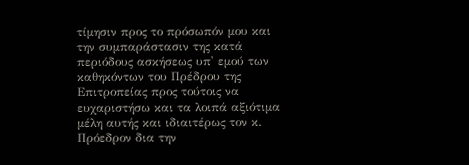τίμησιν προς το πρόσωπόν μου και την συμπαράστασιν της κατά περιόδους ασκήσεως υπ' εμού των καθηκόντων του Πρέδρου της Επιτροπείας προς τούτοις να ευχαριστήσω και τα λοιπά αξιότιμα μέλη αυτής και ιδιαιτέρως τον κ. Πρόεδρον δια την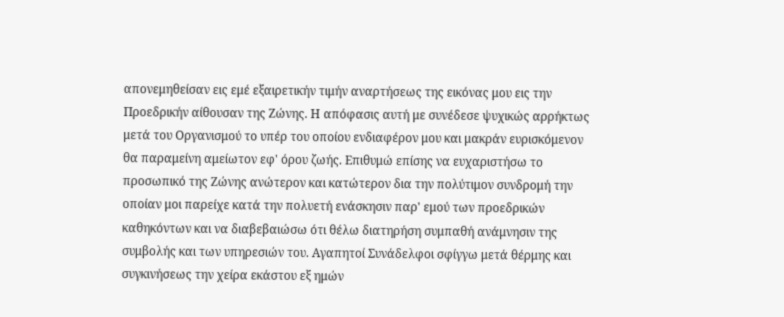απονεμηθείσαν εις εμέ εξαιρετικήν τιμήν αναρτήσεως της εικόνας μου εις την Προεδρικήν αίθουσαν της Ζώνης. Η απόφασις αυτή με συνέδεσε ψυχικώς αρρήκτως μετά του Οργανισμού το υπέρ του οποίου ενδιαφέρον μου και μακράν ευρισκόμενον θα παραμείνη αμείωτον εφ' όρου ζωής. Επιθυμώ επίσης να ευχαριστήσω το προσωπικό της Ζώνης ανώτερον και κατώτερον δια την πολύτιμον συνδρομή την οποίαν μοι παρείχε κατά την πολυετή ενάσκησιν παρ' εμού των προεδρικών καθηκόντων και να διαβεβαιώσω ότι θέλω διατηρήση συμπαθή ανάμνησιν της συμβολής και των υπηρεσιών του. Αγαπητοί Συνάδελφοι σφίγγω μετά θέρμης και συγκινήσεως την χείρα εκάστου εξ ημών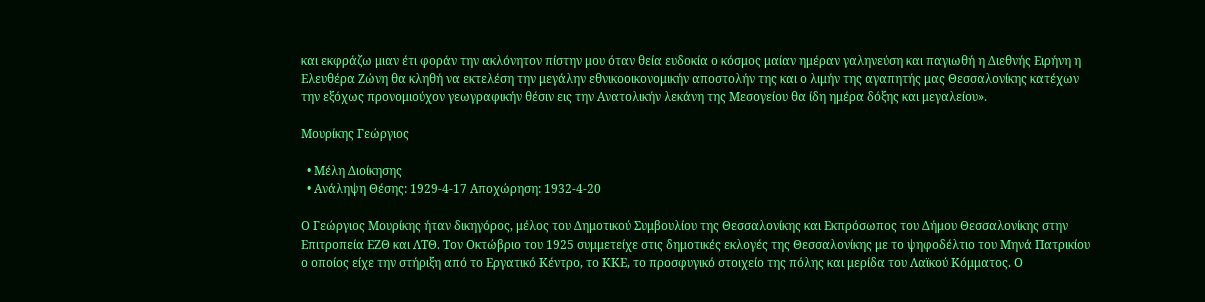και εκφράζω μιαν έτι φοράν την ακλόνητον πίστην μου όταν θεία ευδοκία ο κόσμος μαίαν ημέραν γαληνεύση και παγιωθή η Διεθνής Ειρήνη η Ελευθέρα Ζώνη θα κληθή να εκτελέση την μεγάλην εθνικοοικονομικήν αποστολήν της και ο λιμήν της αγαπητής μας Θεσσαλονίκης κατέχων την εξόχως προνομιούχον γεωγραφικήν θέσιν εις την Ανατολικήν λεκάνη της Μεσογείου θα ίδη ημέρα δόξης και μεγαλείου».

Μουρίκης Γεώργιος

  • Μέλη Διοίκησης
  • Ανάληψη Θέσης: 1929-4-17 Αποχώρηση: 1932-4-20

Ο Γεώργιος Μουρίκης ήταν δικηγόρος, μέλος του Δημοτικού Συμβουλίου της Θεσσαλονίκης και Εκπρόσωπος του Δήμου Θεσσαλονίκης στην Επιτροπεία ΕΖΘ και ΛΤΘ. Τον Οκτώβριο του 1925 συμμετείχε στις δημοτικές εκλογές της Θεσσαλονίκης με το ψηφοδέλτιο του Μηνά Πατρικίου ο οποίος είχε την στήριξη από το Εργατικό Κέντρο, το ΚΚΕ, το προσφυγικό στοιχείο της πόλης και μερίδα του Λαϊκού Κόμματος. Ο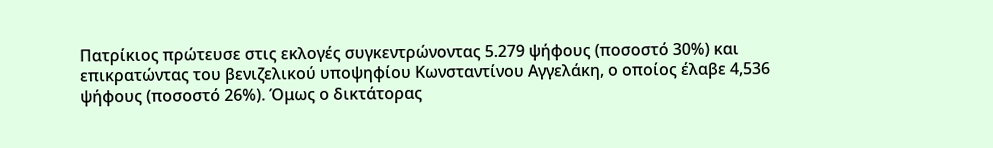Πατρίκιος πρώτευσε στις εκλογές συγκεντρώνοντας 5.279 ψήφους (ποσοστό 30%) και επικρατώντας του βενιζελικού υποψηφίου Κωνσταντίνου Αγγελάκη, ο οποίος έλαβε 4,536 ψήφους (ποσοστό 26%). Όμως ο δικτάτορας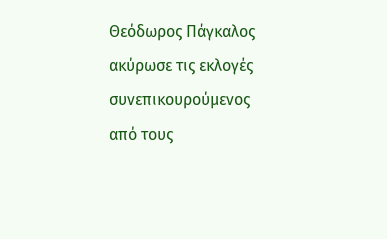Θεόδωρος Πάγκαλος ακύρωσε τις εκλογές συνεπικουρούμενος από τους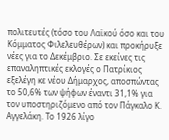πολιτευτές (τόσο του Λαϊκού όσο και του Κόμματος Φιλελευθέρων) και προκήρυξε νέες για το Δεκέμβριο. Σε εκείνες τις επαναληπτικές εκλογές ο Πατρίκιος εξελέγη κε νέου Δήμαρχος, αποσπώντας το 50,6% των ψήφων έναντι 31,1% για τον υποστηριζόμενο από τον Πάγκαλο Κ. Αγγελάκη. Το 1926 λίγο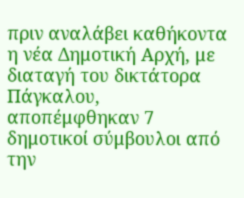πριν αναλάβει καθήκοντα η νέα Δημοτική Αρχή, με διαταγή του δικτάτορα Πάγκαλου, αποπέμφθηκαν 7 δημοτικοί σύμβουλοι από την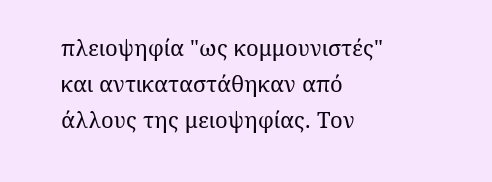πλειοψηφία "ως κομμουνιστές" και αντικαταστάθηκαν από άλλους της μειοψηφίας. Τον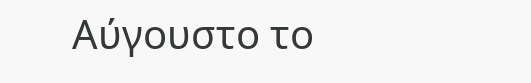Αύγουστο το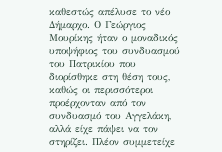καθεστώς απέλυσε το νέο Δήμαρχο. Ο Γεώργιος Μουρίκης ήταν ο μοναδικός υποψήφιος του συνδυασμού του Πατρικίου που διορίσθηκε στη θέση τους, καθώς οι περισσότεροι προέρχονταν από τον συνδυασμό του Αγγελάκη, αλλά είχε πάψει να τον στηρίζει. Πλέον συμμετείχε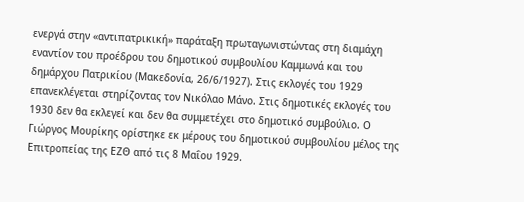ενεργά στην «αντιπατρικική» παράταξη πρωταγωνιστώντας στη διαμάχη εναντίον του προέδρου του δημοτικού συμβουλίου Καμμωνά και του δημάρχου Πατρικίου (Μακεδονία, 26/6/1927). Στις εκλογές του 1929 επανεκλέγεται στηρίζοντας τον Νικόλαο Μάνο. Στις δημοτικές εκλογές του 1930 δεν θα εκλεγεί και δεν θα συμμετέχει στο δημοτικό συμβούλιο. Ο Γιώργος Μουρίκης ορίστηκε εκ μέρους του δημοτικού συμβουλίου μέλος της Επιτροπείας της ΕΖΘ από τις 8 Μαΐου 1929.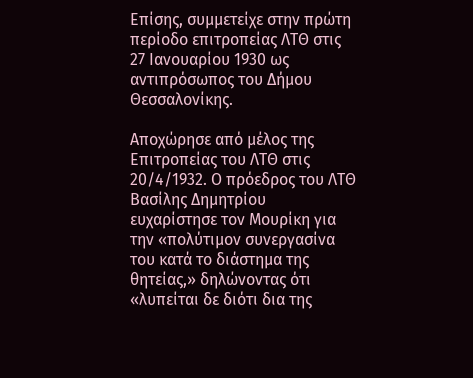Επίσης, συμμετείχε στην πρώτη περίοδο επιτροπείας ΛΤΘ στις 27 Ιανουαρίου 1930 ως αντιπρόσωπος του Δήμου Θεσσαλονίκης.

Αποχώρησε από μέλος της Επιτροπείας του ΛΤΘ στις 20/4/1932. Ο πρόεδρος του ΛΤΘ Βασίλης Δημητρίου ευχαρίστησε τον Μουρίκη για την «πολύτιμον συνεργασίνα του κατά το διάστημα της θητείας,» δηλώνοντας ότι «λυπείται δε διότι δια της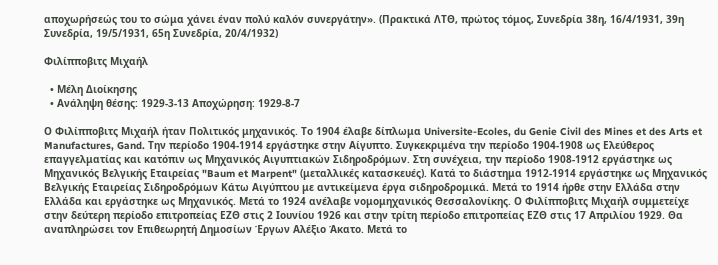αποχωρήσεώς του το σώμα χάνει έναν πολύ καλόν συνεργάτην». (Πρακτικά ΛΤΘ, πρώτος τόμος, Συνεδρία 38η, 16/4/1931, 39η Συνεδρία, 19/5/1931, 65η Συνεδρία, 20/4/1932)

Φιλίπποβιτς Μιχαήλ

  • Μέλη Διοίκησης
  • Ανάληψη θέσης: 1929-3-13 Αποχώρηση: 1929-8-7

Ο Φιλίπποβιτς Μιχαήλ ήταν Πολιτικός μηχανικός. Το 1904 έλαβε δίπλωμα Universite-Ecoles, du Genie Civil des Mines et des Arts et Manufactures, Gand. Την περίοδο 1904-1914 εργάστηκε στην Αίγυπτο. Συγκεκριμένα την περίοδο 1904-1908 ως Ελεύθερος επαγγελματίας και κατόπιν ως Μηχανικός Αιγυπτιακών Σιδηροδρόμων. Στη συνέχεια, την περίοδο 1908-1912 εργάστηκε ως Μηχανικός Βελγικής Εταιρείας "Baum et Marpent" (μεταλλικές κατασκευές). Κατά το διάστημα 1912-1914 εργάστηκε ως Μηχανικός Βελγικής Εταιρείας Σιδηροδρόμων Κάτω Αιγύπτου με αντικείμενα έργα σιδηροδρομικά. Μετά το 1914 ήρθε στην Ελλάδα στην Ελλάδα και εργάστηκε ως Μηχανικός. Μετά το 1924 ανέλαβε νομομηχανικός Θεσσαλονίκης. Ο Φιλίπποβιτς Μιχαήλ συμμετείχε στην δεύτερη περίοδο επιτροπείας ΕΖΘ στις 2 Ιουνίου 1926 και στην τρίτη περίοδο επιτροπείας ΕΖΘ στις 17 Απριλίου 1929. Θα αναπληρώσει τον Επιθεωρητή Δημοσίων Έργων Αλέξιο Άκατο. Μετά το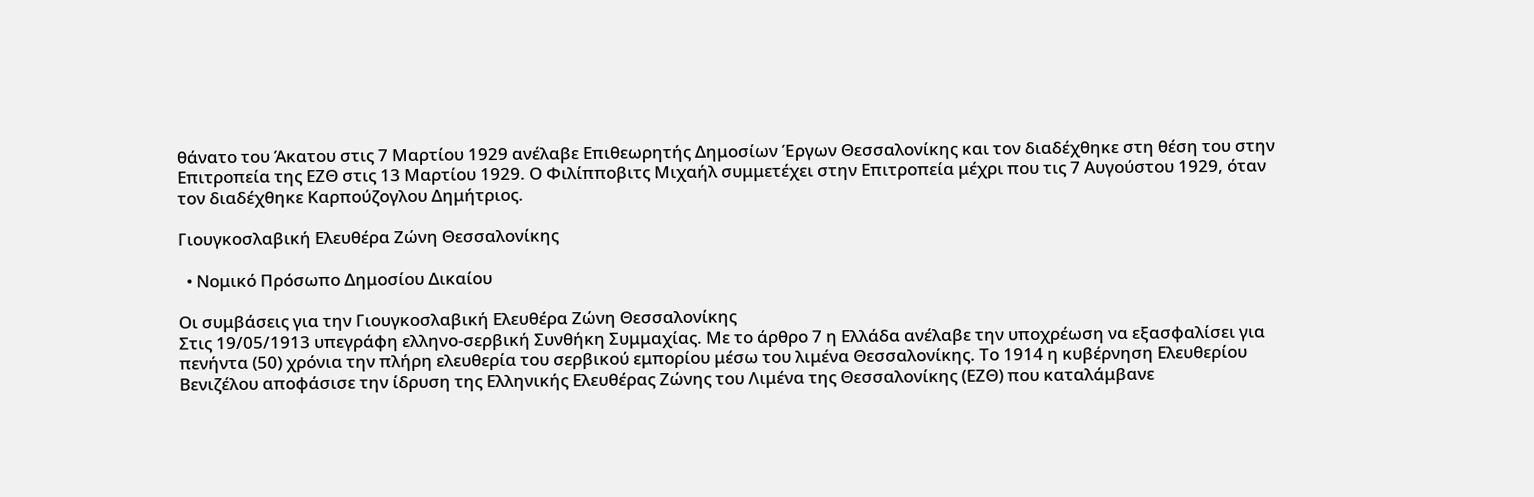θάνατο του Άκατου στις 7 Μαρτίου 1929 ανέλαβε Επιθεωρητής Δημοσίων Έργων Θεσσαλονίκης και τον διαδέχθηκε στη θέση του στην Επιτροπεία της ΕΖΘ στις 13 Μαρτίου 1929. Ο Φιλίπποβιτς Μιχαήλ συμμετέχει στην Επιτροπεία μέχρι που τις 7 Αυγούστου 1929, όταν τον διαδέχθηκε Καρπούζογλου Δημήτριος.

Γιουγκοσλαβική Ελευθέρα Ζώνη Θεσσαλονίκης

  • Νομικό Πρόσωπο Δημοσίου Δικαίου

Οι συμβάσεις για την Γιουγκοσλαβική Ελευθέρα Ζώνη Θεσσαλονίκης
Στις 19/05/1913 υπεγράφη ελληνο-σερβική Συνθήκη Συμμαχίας. Με το άρθρο 7 η Ελλάδα ανέλαβε την υποχρέωση να εξασφαλίσει για πενήντα (50) χρόνια την πλήρη ελευθερία του σερβικού εμπορίου μέσω του λιμένα Θεσσαλονίκης. Το 1914 η κυβέρνηση Ελευθερίου Βενιζέλου αποφάσισε την ίδρυση της Ελληνικής Ελευθέρας Ζώνης του Λιμένα της Θεσσαλονίκης (ΕΖΘ) που καταλάμβανε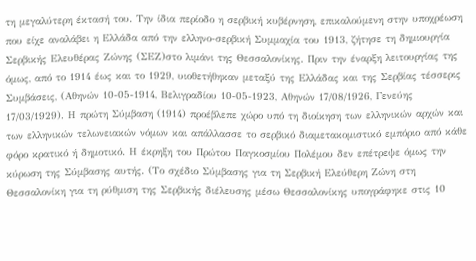τη μεγαλύτερη έκτασή του. Την ίδια περίοδο η σερβική κυβέρνηση, επικαλούμενη στην υποχρέωση που είχε αναλάβει η Ελλάδα από την ελληνο-σερβική Συμμαχία του 1913, ζήτησε τη δημιουργία Σερβικής Ελευθέρας Ζώνης (ΣΕΖ)στο λιμάνι της Θεσσαλονίκης. Πριν την έναρξη λειτουργίας της όμως, από το 1914 έως και το 1929, υιοθετήθηκαν μεταξύ της Ελλάδας και της Σερβίας τέσσερις Συμβάσεις, (Αθηνών 10-05-1914, Βελιγραδίου 10-05-1923, Αθηνών 17/08/1926, Γενεύης 17/03/1929). Η πρώτη Σύμβαση (1914) προέβλεπε χώρο υπό τη διοίκηση των ελληνικών αρχών και των ελληνικών τελωνειακών νόμων και απάλλασσε το σερβικό διαμετακομιστικό εμπόριο από κάθε φόρο κρατικό ή δημοτικό. Η έκρηξη του Πρώτου Παγκοσμίου Πολέμου δεν επέτρεψε όμως την κύρωση της Σύμβασης αυτής. (Το σχέδιο Σύμβασης για τη Σερβική Ελεύθερη Ζώνη στη Θεσσαλονίκη για τη ρύθμιση της Σερβικής διέλευσης μέσω Θεσσαλονίκης υπογράφηκε στις 10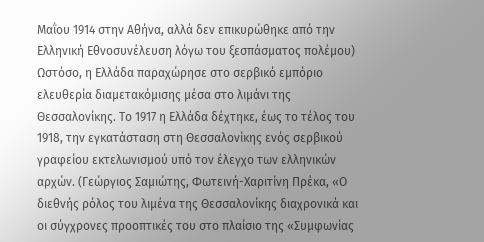Μαΐου 1914 στην Αθήνα, αλλά δεν επικυρώθηκε από την Ελληνική Εθνοσυνέλευση λόγω του ξεσπάσματος πολέμου) Ωστόσο, η Ελλάδα παραχώρησε στο σερβικό εμπόριο ελευθερία διαμετακόμισης μέσα στο λιμάνι της Θεσσαλονίκης. Το 1917 η Ελλάδα δέχτηκε, έως το τέλος του 1918, την εγκατάσταση στη Θεσσαλονίκης ενός σερβικού γραφείου εκτελωνισμού υπό τον έλεγχο των ελληνικών αρχών. (Γεώργιος Σαμιώτης, Φωτεινή-Χαριτίνη Πρέκα, «Ο διεθνής ρόλος του λιμένα της Θεσσαλονίκης διαχρονικά και οι σύγχρονες προοπτικές του στο πλαίσιο της «Συμφωνίας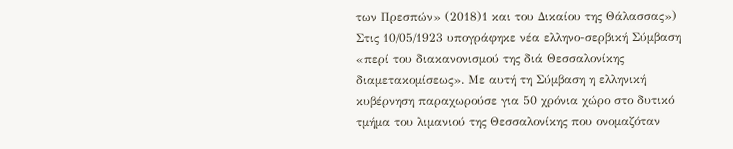των Πρεσπών» (2018)1 και του Δικαίου της Θάλασσας»)
Στις 10/05/1923 υπογράφηκε νέα ελληνο-σερβική Σύμβαση «περί του διακανονισμού της διά Θεσσαλονίκης διαμετακομίσεως». Με αυτή τη Σύμβαση η ελληνική κυβέρνηση παραχωρούσε για 50 χρόνια χώρο στο δυτικό τμήμα του λιμανιού της Θεσσαλονίκης που ονομαζόταν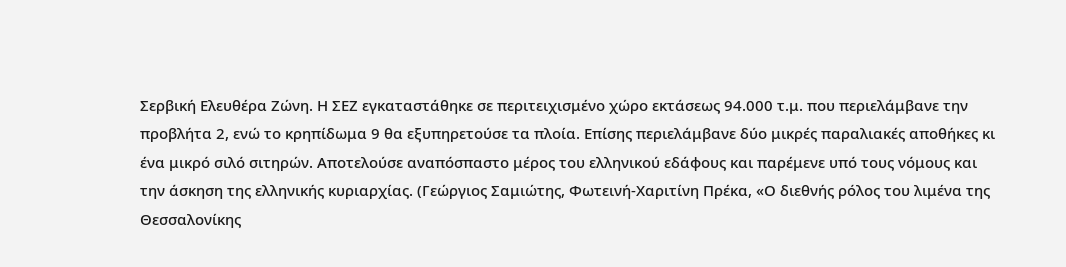Σερβική Ελευθέρα Ζώνη. Η ΣΕΖ εγκαταστάθηκε σε περιτειχισμένο χώρο εκτάσεως 94.000 τ.μ. που περιελάμβανε την προβλήτα 2, ενώ το κρηπίδωμα 9 θα εξυπηρετούσε τα πλοία. Επίσης περιελάμβανε δύο μικρές παραλιακές αποθήκες κι ένα μικρό σιλό σιτηρών. Αποτελούσε αναπόσπαστο μέρος του ελληνικού εδάφους και παρέμενε υπό τους νόμους και την άσκηση της ελληνικής κυριαρχίας. (Γεώργιος Σαμιώτης, Φωτεινή-Χαριτίνη Πρέκα, «Ο διεθνής ρόλος του λιμένα της Θεσσαλονίκης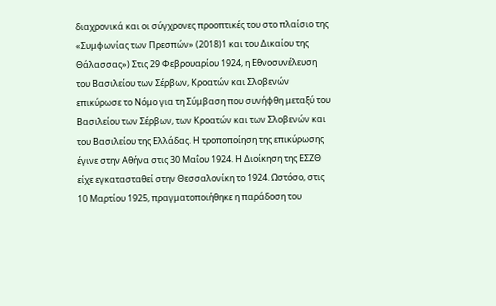διαχρονικά και οι σύγχρονες προοπτικές του στο πλαίσιο της «Συμφωνίας των Πρεσπών» (2018)1 και του Δικαίου της Θάλασσας») Στις 29 Φεβρουαρίου 1924, η Εθνοσυνέλευση του Βασιλείου των Σέρβων, Κροατών και Σλοβενών επικύρωσε το Νόμο για τη Σύμβαση που συνήφθη μεταξύ του Βασιλείου των Σέρβων, των Κροατών και των Σλοβενών και του Βασιλείου της Ελλάδας. Η τροποποίηση της επικύρωσης έγινε στην Αθήνα στις 30 Μαΐου 1924. Η Διοίκηση της ΕΣΖΘ είχε εγκατασταθεί στην Θεσσαλονίκη το 1924. Ωστόσο, στις 10 Μαρτίου 1925, πραγματοποιήθηκε η παράδοση του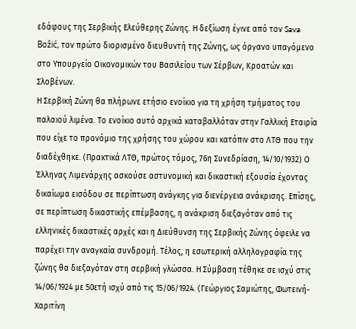εδάφους της Σερβικής Ελεύθερης Ζώνης. Η δεξίωση έγινε από τον Sava Božić, τον πρώτο διορισμένο διευθυντή της Ζώνης, ως όργανο υπαγόμενο στο Υπουργείο Οικονομικών του Βασιλείου των Σέρβων, Κροατών και Σλοβένων.
Η Σερβική Ζώνη θα πλήρωνε ετήσιο ενοίκιο για τη χρήση τμήματος του παλαιού λιμένα. Το ενοίκιο αυτό αρχικά καταβαλλόταν στην Γαλλική Εταιρία που είχε το προνόμιο της χρήσης του χώρου και κατόπιν στο ΛΤΘ που την διαδέχθηκε. (Πρακτικά ΛΤΘ, πρώτος τόμος, 76η Συνεδρίαση, 14/10/1932) Ο Έλληνας Λιμενάρχης ασκούσε αστυνομική και δικαστική εξουσία έχοντας δικαίωμα εισόδου σε περίπτωση ανάγκης για διενέργεια ανάκρισης. Επίσης, σε περίπτωση δικαστικής επέμβασης, η ανάκριση διεξαγόταν από τις ελληνικές δικαστικές αρχές και η Διεύθυνση της Σερβικής Ζώνης όφειλε να παρέχει την αναγκαία συνδρομή. Τέλος, η εσωτερική αλληλογραφία της ζώνης θα διεξαγόταν στη σερβική γλώσσα. Η Σύμβαση τέθηκε σε ισχύ στις 14/06/1924 με 50ετή ισχύ από τις 15/06/1924. (Γεώργιος Σαμιώτης, Φωτεινή-Χαριτίνη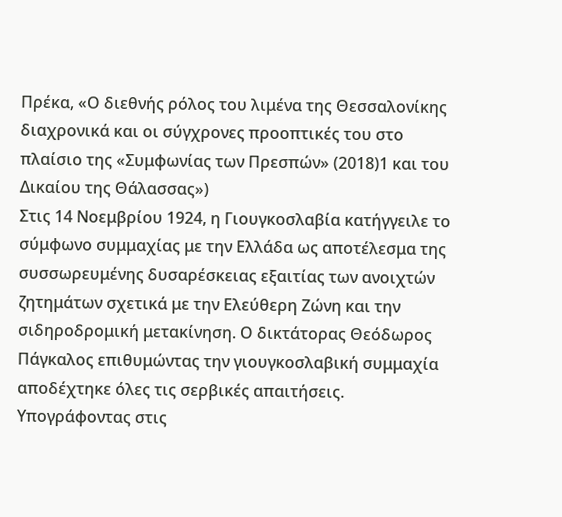Πρέκα, «Ο διεθνής ρόλος του λιμένα της Θεσσαλονίκης διαχρονικά και οι σύγχρονες προοπτικές του στο πλαίσιο της «Συμφωνίας των Πρεσπών» (2018)1 και του Δικαίου της Θάλασσας»)
Στις 14 Νοεμβρίου 1924, η Γιουγκοσλαβία κατήγγειλε το σύμφωνο συμμαχίας με την Ελλάδα ως αποτέλεσμα της συσσωρευμένης δυσαρέσκειας εξαιτίας των ανοιχτών ζητημάτων σχετικά με την Ελεύθερη Ζώνη και την σιδηροδρομική μετακίνηση. Ο δικτάτορας Θεόδωρος Πάγκαλος επιθυμώντας την γιουγκοσλαβική συμμαχία αποδέχτηκε όλες τις σερβικές απαιτήσεις. Υπογράφοντας στις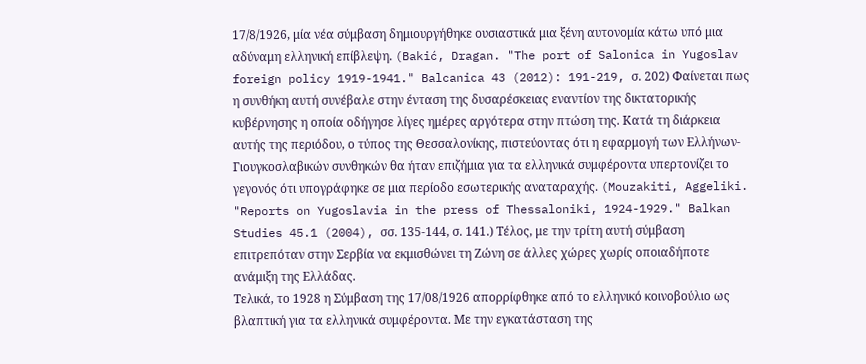17/8/1926, μία νέα σύμβαση δημιουργήθηκε ουσιαστικά μια ξένη αυτονομία κάτω υπό μια αδύναμη ελληνική επίβλεψη. (Bakić, Dragan. "The port of Salonica in Yugoslav foreign policy 1919-1941." Balcanica 43 (2012): 191-219, σ. 202) Φαίνεται πως η συνθήκη αυτή συνέβαλε στην ένταση της δυσαρέσκειας εναντίον της δικτατορικής κυβέρνησης η οποία οδήγησε λίγες ημέρες αργότερα στην πτώση της. Κατά τη διάρκεια αυτής της περιόδου, ο τύπος της Θεσσαλονίκης, πιστεύοντας ότι η εφαρμογή των Ελλήνων-Γιουγκοσλαβικών συνθηκών θα ήταν επιζήμια για τα ελληνικά συμφέροντα υπερτονίζει το γεγονός ότι υπογράφηκε σε μια περίοδο εσωτερικής αναταραχής. (Mouzakiti, Aggeliki. "Reports on Yugoslavia in the press of Thessaloniki, 1924-1929." Balkan Studies 45.1 (2004), σσ. 135-144, σ. 141.) Τέλος, με την τρίτη αυτή σύμβαση επιτρεπόταν στην Σερβία να εκμισθώνει τη Ζώνη σε άλλες χώρες χωρίς οποιαδήποτε ανάμιξη της Ελλάδας.
Τελικά, το 1928 η Σύμβαση της 17/08/1926 απορρίφθηκε από το ελληνικό κοινοβούλιο ως βλαπτική για τα ελληνικά συμφέροντα. Με την εγκατάσταση της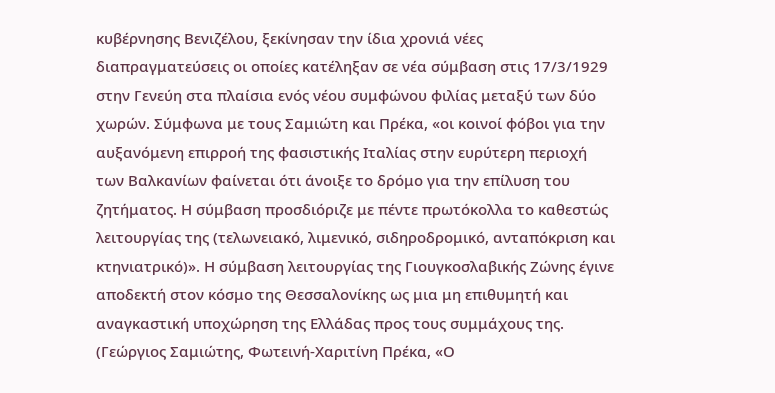κυβέρνησης Βενιζέλου, ξεκίνησαν την ίδια χρονιά νέες διαπραγματεύσεις οι οποίες κατέληξαν σε νέα σύμβαση στις 17/3/1929 στην Γενεύη στα πλαίσια ενός νέου συμφώνου φιλίας μεταξύ των δύο χωρών. Σύμφωνα με τους Σαμιώτη και Πρέκα, «οι κοινοί φόβοι για την αυξανόμενη επιρροή της φασιστικής Ιταλίας στην ευρύτερη περιοχή των Βαλκανίων φαίνεται ότι άνοιξε το δρόμο για την επίλυση του ζητήματος. Η σύμβαση προσδιόριζε με πέντε πρωτόκολλα το καθεστώς λειτουργίας της (τελωνειακό, λιμενικό, σιδηροδρομικό, ανταπόκριση και κτηνιατρικό)». Η σύμβαση λειτουργίας της Γιουγκοσλαβικής Ζώνης έγινε αποδεκτή στον κόσμο της Θεσσαλονίκης ως μια μη επιθυμητή και αναγκαστική υποχώρηση της Ελλάδας προς τους συμμάχους της. (Γεώργιος Σαμιώτης, Φωτεινή-Χαριτίνη Πρέκα, «Ο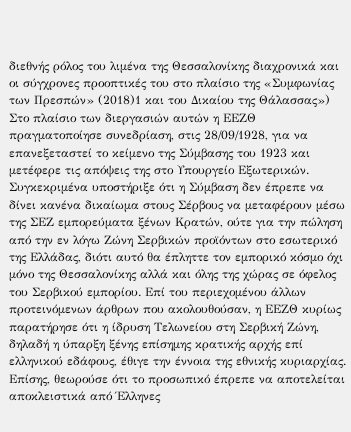διεθνής ρόλος του λιμένα της Θεσσαλονίκης διαχρονικά και οι σύγχρονες προοπτικές του στο πλαίσιο της «Συμφωνίας των Πρεσπών» (2018)1 και του Δικαίου της Θάλασσας») Στο πλαίσιο των διεργασιών αυτών η ΕΕΖΘ πραγματοποίησε συνεδρίαση, στις 28/09/1928, για να επανεξεταστεί το κείμενο της Σύμβασης του 1923 και μετέφερε τις απόψεις της στο Υπουργείο Εξωτερικών. Συγκεκριμένα υποστήριξε ότι η Σύμβαση δεν έπρεπε να δίνει κανένα δικαίωμα στους Σέρβους να μεταφέρουν μέσω της ΣΕΖ εμπορεύματα ξένων Κρατών, ούτε για την πώληση από την εν λόγω Ζώνη Σερβικών προϊόντων στο εσωτερικό της Ελλάδας, διότι αυτό θα έπληττε τον εμπορικό κόσμο όχι μόνο της Θεσσαλονίκης αλλά και όλης της χώρας σε όφελος του Σερβικού εμπορίου. Επί του περιεχομένου άλλων προτεινόμενων άρθρων που ακολουθούσαν, η ΕΕΖΘ κυρίως παρατήρησε ότι η ίδρυση Τελωνείου στη Σερβική Ζώνη, δηλαδή η ύπαρξη ξένης επίσημης κρατικής αρχής επί ελληνικού εδάφους, έθιγε την έννοια της εθνικής κυριαρχίας. Επίσης, θεωρούσε ότι το προσωπικό έπρεπε να αποτελείται αποκλειστικά από Έλληνες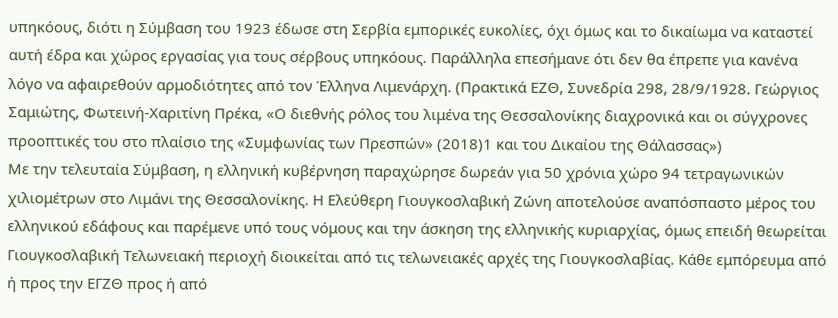υπηκόους, διότι η Σύμβαση του 1923 έδωσε στη Σερβία εμπορικές ευκολίες, όχι όμως και το δικαίωμα να καταστεί αυτή έδρα και χώρος εργασίας για τους σέρβους υπηκόους. Παράλληλα επεσήμανε ότι δεν θα έπρεπε για κανένα λόγο να αφαιρεθούν αρμοδιότητες από τον Έλληνα Λιμενάρχη. (Πρακτικά ΕΖΘ, Συνεδρία 298, 28/9/1928. Γεώργιος Σαμιώτης, Φωτεινή-Χαριτίνη Πρέκα, «Ο διεθνής ρόλος του λιμένα της Θεσσαλονίκης διαχρονικά και οι σύγχρονες προοπτικές του στο πλαίσιο της «Συμφωνίας των Πρεσπών» (2018)1 και του Δικαίου της Θάλασσας»)
Με την τελευταία Σύμβαση, η ελληνική κυβέρνηση παραχώρησε δωρεάν για 50 χρόνια χώρο 94 τετραγωνικών χιλιομέτρων στο Λιμάνι της Θεσσαλονίκης. Η Ελεύθερη Γιουγκοσλαβική Ζώνη αποτελούσε αναπόσπαστο μέρος του ελληνικού εδάφους και παρέμενε υπό τους νόμους και την άσκηση της ελληνικής κυριαρχίας, όμως επειδή θεωρείται Γιουγκοσλαβική Τελωνειακή περιοχή διοικείται από τις τελωνειακές αρχές της Γιουγκοσλαβίας. Κάθε εμπόρευμα από ή προς την ΕΓΖΘ προς ή από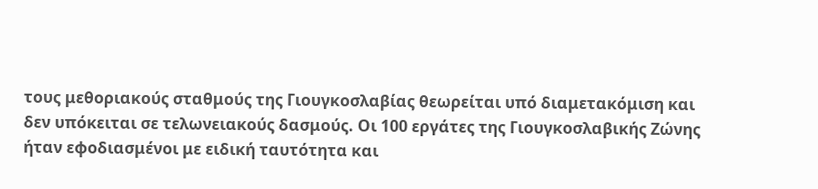τους μεθοριακούς σταθμούς της Γιουγκοσλαβίας θεωρείται υπό διαμετακόμιση και δεν υπόκειται σε τελωνειακούς δασμούς. Οι 100 εργάτες της Γιουγκοσλαβικής Ζώνης ήταν εφοδιασμένοι με ειδική ταυτότητα και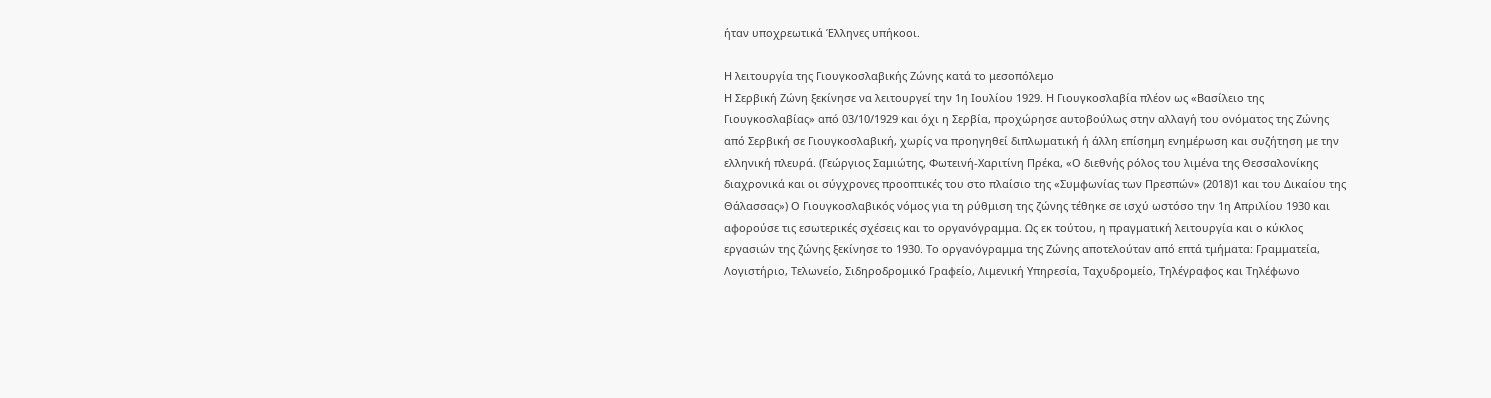ήταν υποχρεωτικά Έλληνες υπήκοοι.

Η λειτουργία της Γιουγκοσλαβικής Ζώνης κατά το μεσοπόλεμο
Η Σερβική Ζώνη ξεκίνησε να λειτουργεί την 1η Ιουλίου 1929. Η Γιουγκοσλαβία πλέον ως «Βασίλειο της Γιουγκοσλαβίας» από 03/10/1929 και όχι η Σερβία, προχώρησε αυτοβούλως στην αλλαγή του ονόματος της Ζώνης από Σερβική σε Γιουγκοσλαβική, χωρίς να προηγηθεί διπλωματική ή άλλη επίσημη ενημέρωση και συζήτηση με την ελληνική πλευρά. (Γεώργιος Σαμιώτης, Φωτεινή-Χαριτίνη Πρέκα, «Ο διεθνής ρόλος του λιμένα της Θεσσαλονίκης διαχρονικά και οι σύγχρονες προοπτικές του στο πλαίσιο της «Συμφωνίας των Πρεσπών» (2018)1 και του Δικαίου της Θάλασσας») Ο Γιουγκοσλαβικός νόμος για τη ρύθμιση της ζώνης τέθηκε σε ισχύ ωστόσο την 1η Απριλίου 1930 και αφορούσε τις εσωτερικές σχέσεις και το οργανόγραμμα. Ως εκ τούτου, η πραγματική λειτουργία και ο κύκλος εργασιών της ζώνης ξεκίνησε το 1930. Το οργανόγραμμα της Ζώνης αποτελούταν από επτά τμήματα: Γραμματεία, Λογιστήριο, Τελωνείο, Σιδηροδρομικό Γραφείο, Λιμενική Υπηρεσία, Ταχυδρομείο, Τηλέγραφος και Τηλέφωνο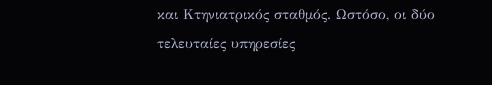και Κτηνιατρικός σταθμός. Ωστόσο, οι δύο τελευταίες υπηρεσίες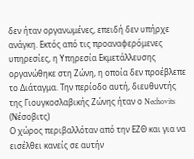δεν ήταν οργανωμένες, επειδή δεν υπήρχε ανάγκη. Εκτός από τις προαναφερόμενες υπηρεσίες, η Υπηρεσία Εκμετάλλευσης οργανώθηκε στη Ζώνη, η οποία δεν προέβλεπε το Διάταγμα. Την περίοδο αυτή, διευθυντής της Γιουγκοσλαβικής Ζώνης ήταν ο Nechovits (Νέσοβιτς)
Ο χώρος περιβαλλόταν από την ΕΖΘ και για να εισέλθει κανείς σε αυτήν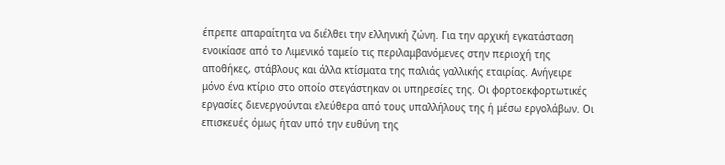έπρεπε απαραίτητα να διέλθει την ελληνική ζώνη. Για την αρχική εγκατάσταση ενοικίασε από το Λιμενικό ταμείο τις περιλαμβανόμενες στην περιοχή της αποθήκες, στάβλους και άλλα κτίσματα της παλιάς γαλλικής εταιρίας. Ανήγειρε μόνο ένα κτίριο στο οποίο στεγάστηκαν οι υπηρεσίες της. Οι φορτοεκφορτωτικές εργασίες διενεργούνται ελεύθερα από τους υπαλλήλους της ή μέσω εργολάβων. Οι επισκευές όμως ήταν υπό την ευθύνη της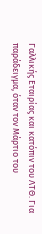Γαλλικής Εταιρίας και κατόπιν του ΛΤΘ. Για παράδειγμα, όταν τον Μάρτιο του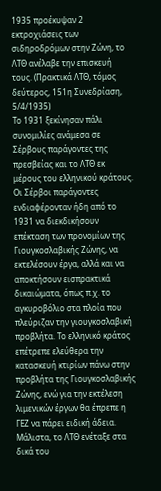1935 προέκυψαν 2 εκτροχιάσεις των σιδηροδρόμων στην Ζώνη, το ΛΤΘ ανέλαβε την επισκευή τους. (Πρακτικά ΛΤΘ, τόμος δεύτερος, 151η Συνεδρίαση, 5/4/1935)
Το 1931 ξεκίνησαν πάλι συνομιλίες ανάμεσα σε Σέρβους παράγοντες της πρεσβείας και το ΛΤΘ εκ μέρους του ελληνικού κράτους. Οι Σέρβοι παράγοντες ενδιαφέρονταν ήδη από το 1931 να διεκδικήσουν επέκταση των προνομίων της Γιουγκοσλαβικής Ζώνης, να εκτελέσουν έργα, αλλά και να αποκτήσουν εισπρακτικά δικαιώματα, όπως π.χ. το αγκυροβόλιο στα πλοία που πλεύριζαν την γιουγκοσλαβική προβλήτα. Το ελληνικό κράτος επέτρεπε ελεύθερα την κατασκευή κτιρίων πάνω στην προβλήτα της Γιουγκοσλαβικής Ζώνης, ενώ για την εκτέλεση λιμενικών έργων θα έπρεπε η ΓΕΖ να πάρει ειδική άδεια. Μάλιστα, το ΛΤΘ ενέταξε στα δικά του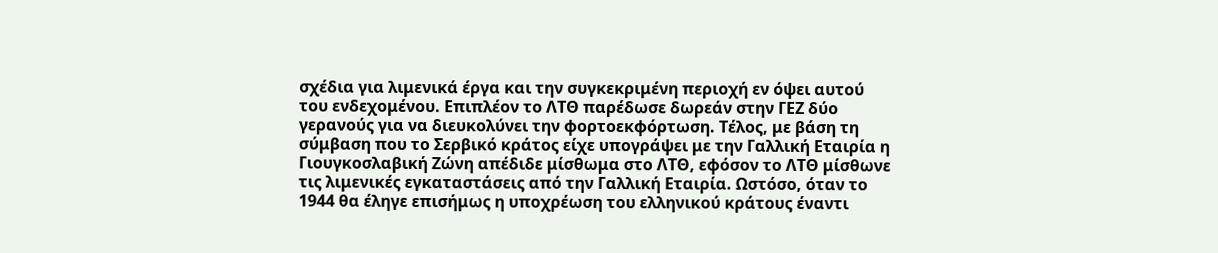σχέδια για λιμενικά έργα και την συγκεκριμένη περιοχή εν όψει αυτού του ενδεχομένου. Επιπλέον το ΛΤΘ παρέδωσε δωρεάν στην ΓΕΖ δύο γερανούς για να διευκολύνει την φορτοεκφόρτωση. Τέλος, με βάση τη σύμβαση που το Σερβικό κράτος είχε υπογράψει με την Γαλλική Εταιρία η Γιουγκοσλαβική Ζώνη απέδιδε μίσθωμα στο ΛΤΘ, εφόσον το ΛΤΘ μίσθωνε τις λιμενικές εγκαταστάσεις από την Γαλλική Εταιρία. Ωστόσο, όταν το 1944 θα έληγε επισήμως η υποχρέωση του ελληνικού κράτους έναντι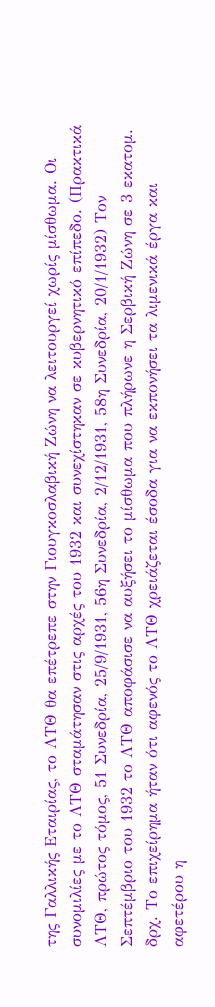της Γαλλικής Εταιρίας, το ΛΤΘ θα επέτρεπε στην Γιουγκοσλαβική Ζώνη να λειτουργεί χωρίς μίσθωμα. Οι συνομιλίες με το ΛΤΘ σταμάτησαν στις αρχές του 1932 και συνεχίστηκαν σε κυβερνητικό επίπεδο. (Πρακτικά ΛΤΘ, πρώτος τόμος, 51 Συνεδρία, 25/9/1931, 56η Συνεδρία, 2/12/1931, 58η Συνεδρία, 20/1/1932) Τον Σεπτέμβριο του 1932 το ΛΤΘ αποφάσισε να αυξήσει το μίσθωμα που πλήρωνε η Σερβική Ζώνη σε 3 εκατομ. δρχ. Το επιχείρημα ήταν ότι αφενός το ΛΤΘ χρειάζεται έσοδα για να εκπονήσει τα λιμενικά έργα και αφετέρου η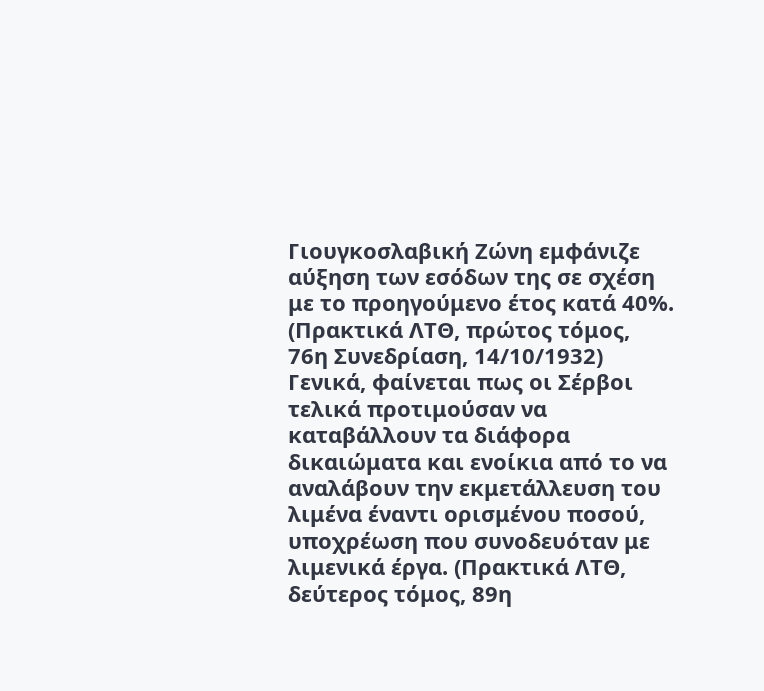Γιουγκοσλαβική Ζώνη εμφάνιζε αύξηση των εσόδων της σε σχέση με το προηγούμενο έτος κατά 40%. (Πρακτικά ΛΤΘ, πρώτος τόμος, 76η Συνεδρίαση, 14/10/1932) Γενικά, φαίνεται πως οι Σέρβοι τελικά προτιμούσαν να καταβάλλουν τα διάφορα δικαιώματα και ενοίκια από το να αναλάβουν την εκμετάλλευση του λιμένα έναντι ορισμένου ποσού, υποχρέωση που συνοδευόταν με λιμενικά έργα. (Πρακτικά ΛΤΘ, δεύτερος τόμος, 89η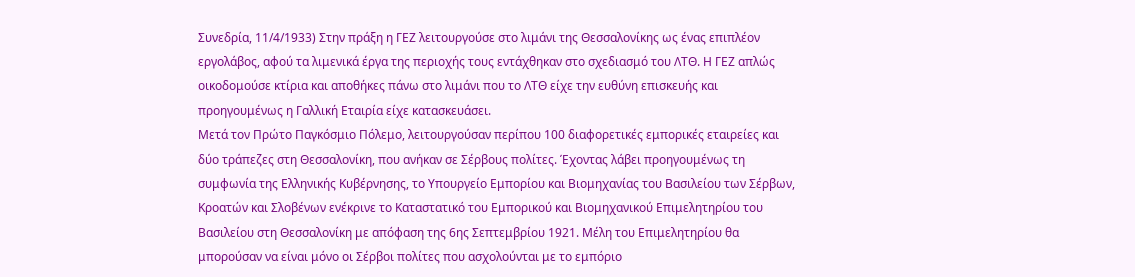Συνεδρία, 11/4/1933) Στην πράξη η ΓΕΖ λειτουργούσε στο λιμάνι της Θεσσαλονίκης ως ένας επιπλέον εργολάβος, αφού τα λιμενικά έργα της περιοχής τους εντάχθηκαν στο σχεδιασμό του ΛΤΘ. Η ΓΕΖ απλώς οικοδομούσε κτίρια και αποθήκες πάνω στο λιμάνι που το ΛΤΘ είχε την ευθύνη επισκευής και προηγουμένως η Γαλλική Εταιρία είχε κατασκευάσει.
Μετά τον Πρώτο Παγκόσμιο Πόλεμο, λειτουργούσαν περίπου 100 διαφορετικές εμπορικές εταιρείες και δύο τράπεζες στη Θεσσαλονίκη, που ανήκαν σε Σέρβους πολίτες. Έχοντας λάβει προηγουμένως τη συμφωνία της Ελληνικής Κυβέρνησης, το Υπουργείο Εμπορίου και Βιομηχανίας του Βασιλείου των Σέρβων, Κροατών και Σλοβένων ενέκρινε το Καταστατικό του Εμπορικού και Βιομηχανικού Επιμελητηρίου του Βασιλείου στη Θεσσαλονίκη με απόφαση της 6ης Σεπτεμβρίου 1921. Μέλη του Επιμελητηρίου θα μπορούσαν να είναι μόνο οι Σέρβοι πολίτες που ασχολούνται με το εμπόριο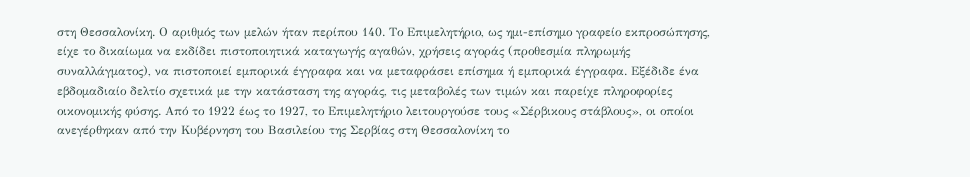στη Θεσσαλονίκη. Ο αριθμός των μελών ήταν περίπου 140. Το Επιμελητήριο, ως ημι-επίσημο γραφείο εκπροσώπησης, είχε το δικαίωμα να εκδίδει πιστοποιητικά καταγωγής αγαθών, χρήσεις αγοράς (προθεσμία πληρωμής συναλλάγματος), να πιστοποιεί εμπορικά έγγραφα και να μεταφράσει επίσημα ή εμπορικά έγγραφα. Εξέδιδε ένα εβδομαδιαίο δελτίο σχετικά με την κατάσταση της αγοράς, τις μεταβολές των τιμών και παρείχε πληροφορίες οικονομικής φύσης. Από το 1922 έως το 1927, το Επιμελητήριο λειτουργούσε τους «Σέρβικους στάβλους», οι οποίοι ανεγέρθηκαν από την Κυβέρνηση του Βασιλείου της Σερβίας στη Θεσσαλονίκη το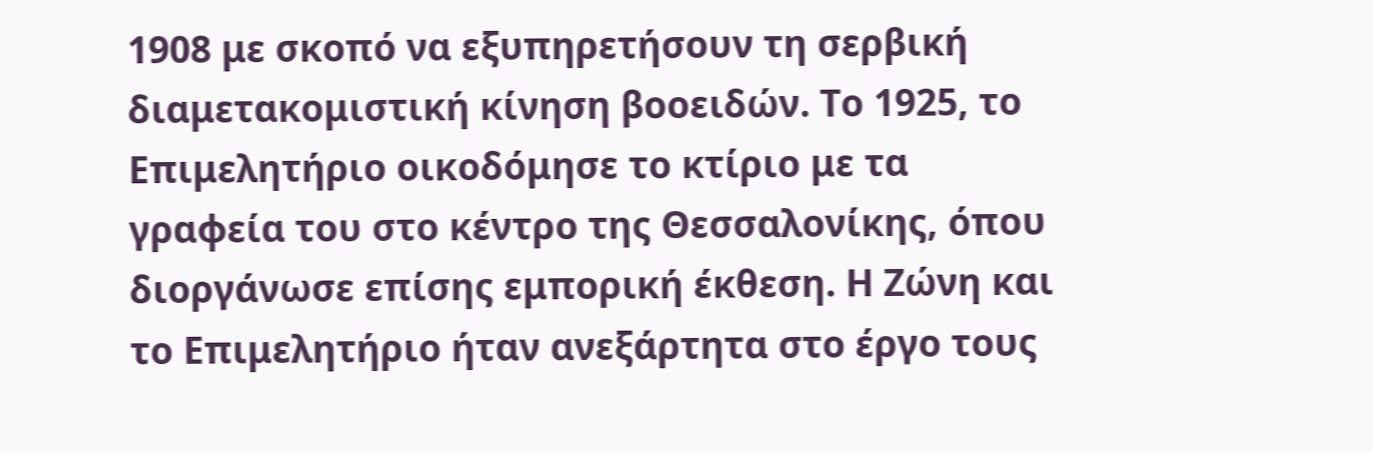1908 με σκοπό να εξυπηρετήσουν τη σερβική διαμετακομιστική κίνηση βοοειδών. Το 1925, το Επιμελητήριο οικοδόμησε το κτίριο με τα γραφεία του στο κέντρο της Θεσσαλονίκης, όπου διοργάνωσε επίσης εμπορική έκθεση. Η Ζώνη και το Επιμελητήριο ήταν ανεξάρτητα στο έργο τους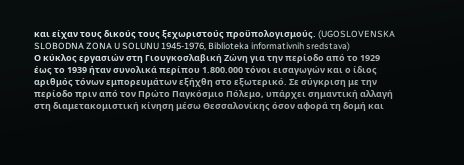και είχαν τους δικούς τους ξεχωριστούς προϋπολογισμούς. (UGOSLOVENSKA SLOBODNA ZONA U SOLUNU 1945-1976, Biblioteka informativnih sredstava)
Ο κύκλος εργασιών στη Γιουγκοσλαβική Ζώνη για την περίοδο από το 1929 έως το 1939 ήταν συνολικά περίπου 1.800.000 τόνοι εισαγωγών και ο ίδιος αριθμός τόνων εμπορευμάτων εξήχθη στο εξωτερικό. Σε σύγκριση με την περίοδο πριν από τον Πρώτο Παγκόσμιο Πόλεμο, υπάρχει σημαντική αλλαγή στη διαμετακομιστική κίνηση μέσω Θεσσαλονίκης όσον αφορά τη δομή και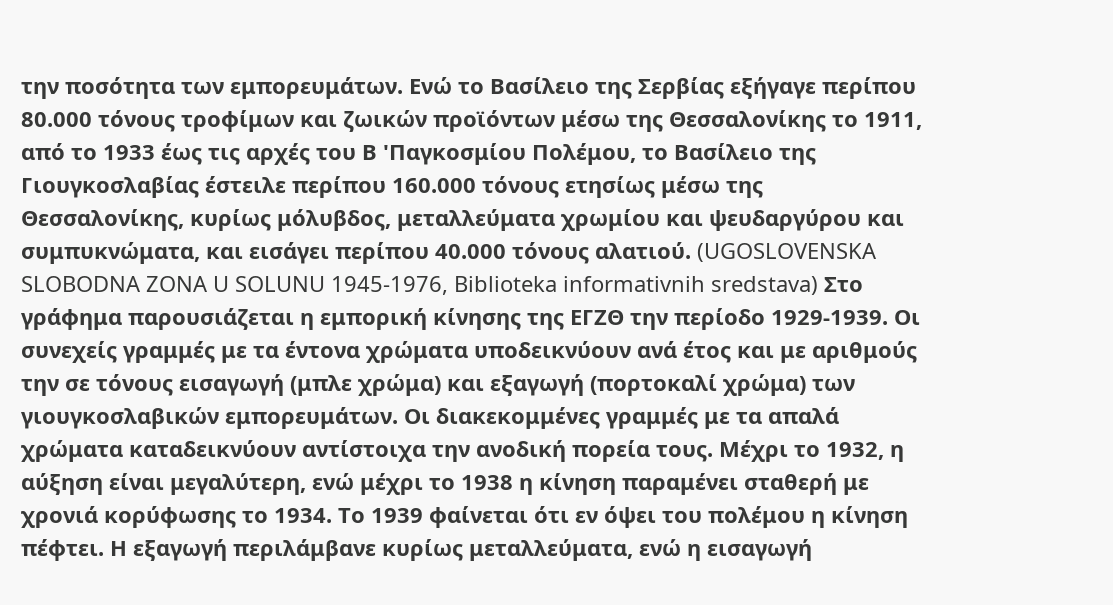την ποσότητα των εμπορευμάτων. Ενώ το Βασίλειο της Σερβίας εξήγαγε περίπου 80.000 τόνους τροφίμων και ζωικών προϊόντων μέσω της Θεσσαλονίκης το 1911, από το 1933 έως τις αρχές του Β 'Παγκοσμίου Πολέμου, το Βασίλειο της Γιουγκοσλαβίας έστειλε περίπου 160.000 τόνους ετησίως μέσω της Θεσσαλονίκης, κυρίως μόλυβδος, μεταλλεύματα χρωμίου και ψευδαργύρου και συμπυκνώματα, και εισάγει περίπου 40.000 τόνους αλατιού. (UGOSLOVENSKA SLOBODNA ZONA U SOLUNU 1945-1976, Biblioteka informativnih sredstava) Στο γράφημα παρουσιάζεται η εμπορική κίνησης της ΕΓΖΘ την περίοδο 1929-1939. Οι συνεχείς γραμμές με τα έντονα χρώματα υποδεικνύουν ανά έτος και με αριθμούς την σε τόνους εισαγωγή (μπλε χρώμα) και εξαγωγή (πορτοκαλί χρώμα) των γιουγκοσλαβικών εμπορευμάτων. Οι διακεκομμένες γραμμές με τα απαλά χρώματα καταδεικνύουν αντίστοιχα την ανοδική πορεία τους. Μέχρι το 1932, η αύξηση είναι μεγαλύτερη, ενώ μέχρι το 1938 η κίνηση παραμένει σταθερή με χρονιά κορύφωσης το 1934. Το 1939 φαίνεται ότι εν όψει του πολέμου η κίνηση πέφτει. Η εξαγωγή περιλάμβανε κυρίως μεταλλεύματα, ενώ η εισαγωγή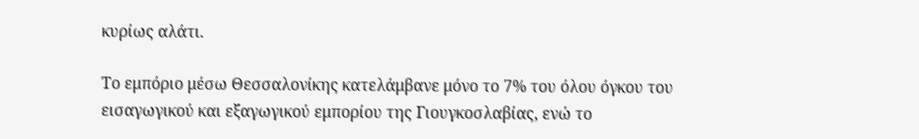κυρίως αλάτι.

Το εμπόριο μέσω Θεσσαλονίκης κατελάμβανε μόνο το 7% του όλου όγκου του εισαγωγικού και εξαγωγικού εμπορίου της Γιουγκοσλαβίας, ενώ το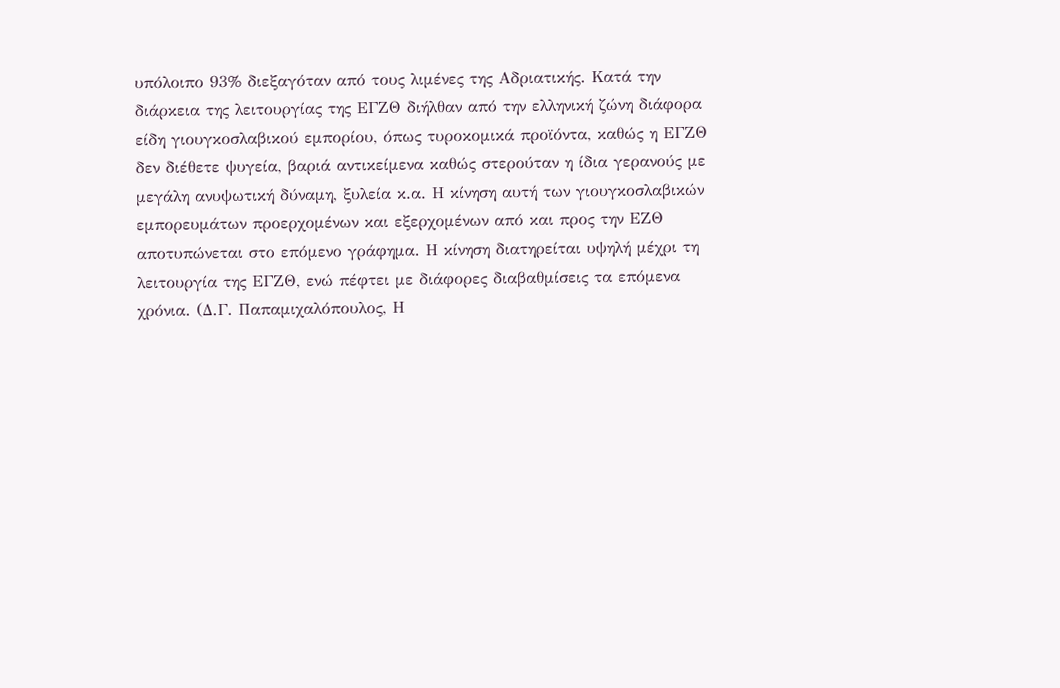υπόλοιπο 93% διεξαγόταν από τους λιμένες της Αδριατικής. Κατά την διάρκεια της λειτουργίας της ΕΓΖΘ διήλθαν από την ελληνική ζώνη διάφορα είδη γιουγκοσλαβικού εμπορίου, όπως τυροκομικά προϊόντα, καθώς η ΕΓΖΘ δεν διέθετε ψυγεία, βαριά αντικείμενα καθώς στερούταν η ίδια γερανούς με μεγάλη ανυψωτική δύναμη, ξυλεία κ.α. Η κίνηση αυτή των γιουγκοσλαβικών εμπορευμάτων προερχομένων και εξερχομένων από και προς την ΕΖΘ αποτυπώνεται στο επόμενο γράφημα. Η κίνηση διατηρείται υψηλή μέχρι τη λειτουργία της ΕΓΖΘ, ενώ πέφτει με διάφορες διαβαθμίσεις τα επόμενα χρόνια. (Δ.Γ. Παπαμιχαλόπουλος, Η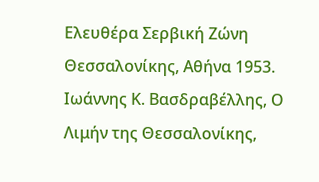Ελευθέρα Σερβική Ζώνη Θεσσαλονίκης, Αθήνα 1953. Ιωάννης Κ. Βασδραβέλλης, Ο Λιμήν της Θεσσαλονίκης,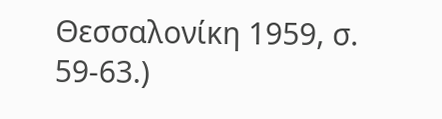Θεσσαλονίκη 1959, σ. 59-63.)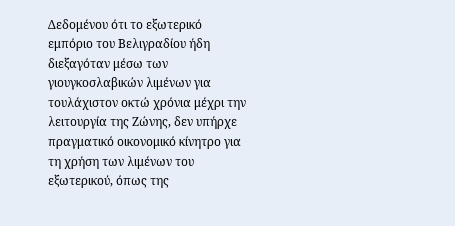Δεδομένου ότι το εξωτερικό εμπόριο του Βελιγραδίου ήδη διεξαγόταν μέσω των γιουγκοσλαβικών λιμένων για τουλάχιστον οκτώ χρόνια μέχρι την λειτουργία της Ζώνης, δεν υπήρχε πραγματικό οικονομικό κίνητρο για τη χρήση των λιμένων του εξωτερικού, όπως της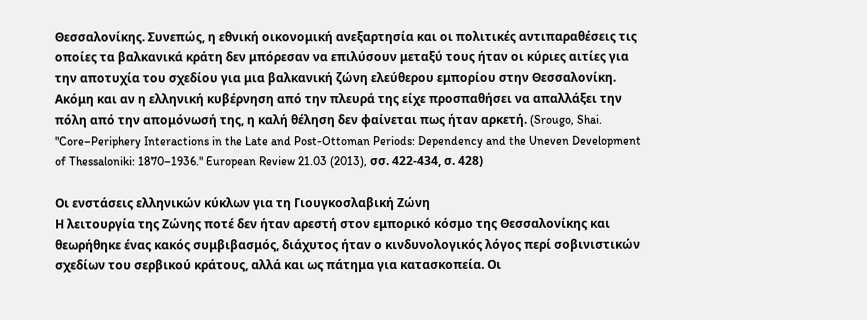Θεσσαλονίκης. Συνεπώς, η εθνική οικονομική ανεξαρτησία και οι πολιτικές αντιπαραθέσεις τις οποίες τα βαλκανικά κράτη δεν μπόρεσαν να επιλύσουν μεταξύ τους ήταν οι κύριες αιτίες για την αποτυχία του σχεδίου για μια βαλκανική ζώνη ελεύθερου εμπορίου στην Θεσσαλονίκη. Ακόμη και αν η ελληνική κυβέρνηση από την πλευρά της είχε προσπαθήσει να απαλλάξει την πόλη από την απομόνωσή της, η καλή θέληση δεν φαίνεται πως ήταν αρκετή. (Srougo, Shai. "Core–Periphery Interactions in the Late and Post-Ottoman Periods: Dependency and the Uneven Development of Thessaloniki: 1870–1936." European Review 21.03 (2013), σσ. 422-434, σ. 428)

Οι ενστάσεις ελληνικών κύκλων για τη Γιουγκοσλαβική Ζώνη
Η λειτουργία της Ζώνης ποτέ δεν ήταν αρεστή στον εμπορικό κόσμο της Θεσσαλονίκης και θεωρήθηκε ένας κακός συμβιβασμός, διάχυτος ήταν ο κινδυνολογικός λόγος περί σοβινιστικών σχεδίων του σερβικού κράτους, αλλά και ως πάτημα για κατασκοπεία. Οι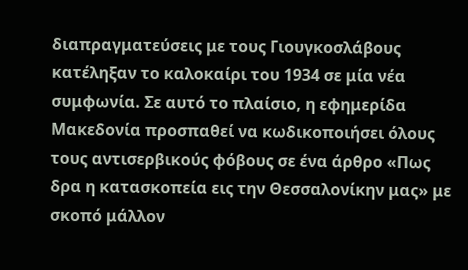διαπραγματεύσεις με τους Γιουγκοσλάβους κατέληξαν το καλοκαίρι του 1934 σε μία νέα συμφωνία. Σε αυτό το πλαίσιο, η εφημερίδα Μακεδονία προσπαθεί να κωδικοποιήσει όλους τους αντισερβικούς φόβους σε ένα άρθρο «Πως δρα η κατασκοπεία εις την Θεσσαλονίκην μας» με σκοπό μάλλον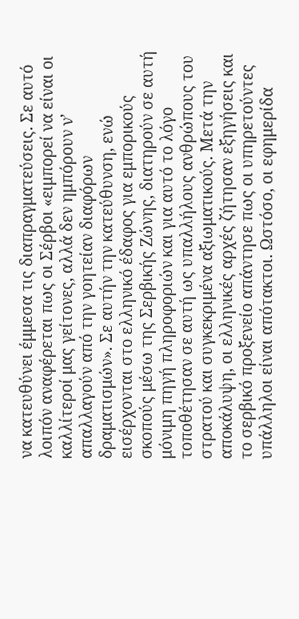να κατευθύνει έμμεσα τις διαπραγματεύσεις. Σε αυτό λοιπόν αναφέρεται πως οι Σέρβοι «ειμπορεί να είναι οι καλλίτεροί μας γείτονες, αλλά δεν ημπόρουν ν’ απαλλαγούν από την γοητείαν διαφόρων δραματισμών». Σε αυτήν την κατεύθυνση, ενώ εισέρχονται στο ελληνικό έδαφος για εμπορικούς σκοπούς μέσω της Σερβικής Ζώνης, διατηρούν σε αυτή μόνιμη πηγή πληροφοριών και για αυτό το λόγο τοποθέτησαν σε αυτή ως υπαλλήλους ανθρώπους του στρατού και συγκεκριμένα αξιωματικούς. Μετά την αποκάλυψη, οι ελληνικές αρχές ζήτησαν εξηγήσεις και το σερβικό προξενείο απάντησε πως οι υπηρετούντες υπάλληλοι είναι απότακτοι. Ωστόσο, οι εφημερίδα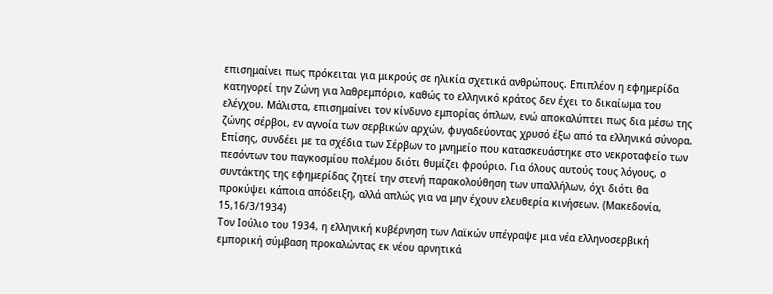επισημαίνει πως πρόκειται για μικρούς σε ηλικία σχετικά ανθρώπους. Επιπλέον η εφημερίδα κατηγορεί την Ζώνη για λαθρεμπόριο, καθώς το ελληνικό κράτος δεν έχει το δικαίωμα του ελέγχου. Μάλιστα, επισημαίνει τον κίνδυνο εμπορίας όπλων, ενώ αποκαλύπτει πως δια μέσω της ζώνης σέρβοι, εν αγνοία των σερβικών αρχών, φυγαδεύοντας χρυσό έξω από τα ελληνικά σύνορα. Επίσης, συνδέει με τα σχέδια των Σέρβων το μνημείο που κατασκευάστηκε στο νεκροταφείο των πεσόντων του παγκοσμίου πολέμου διότι θυμίζει φρούριο. Για όλους αυτούς τους λόγους, ο συντάκτης της εφημερίδας ζητεί την στενή παρακολούθηση των υπαλλήλων, όχι διότι θα προκύψει κάποια απόδειξη, αλλά απλώς για να μην έχουν ελευθερία κινήσεων. (Μακεδονία, 15,16/3/1934)
Τον Ιούλιο του 1934, η ελληνική κυβέρνηση των Λαϊκών υπέγραψε μια νέα ελληνοσερβική εμπορική σύμβαση προκαλώντας εκ νέου αρνητικά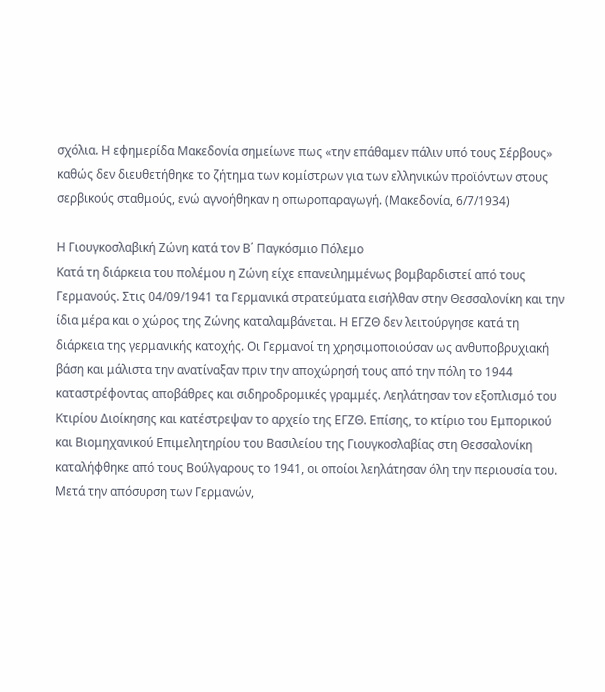σχόλια. Η εφημερίδα Μακεδονία σημείωνε πως «την επάθαμεν πάλιν υπό τους Σέρβους» καθώς δεν διευθετήθηκε το ζήτημα των κομίστρων για των ελληνικών προϊόντων στους σερβικούς σταθμούς, ενώ αγνοήθηκαν η οπωροπαραγωγή. (Μακεδονία, 6/7/1934)

Η Γιουγκοσλαβική Ζώνη κατά τον Β΄ Παγκόσμιο Πόλεμο
Κατά τη διάρκεια του πολέμου η Ζώνη είχε επανειλημμένως βομβαρδιστεί από τους Γερμανούς. Στις 04/09/1941 τα Γερμανικά στρατεύματα εισήλθαν στην Θεσσαλονίκη και την ίδια μέρα και ο χώρος της Ζώνης καταλαμβάνεται. Η ΕΓΖΘ δεν λειτούργησε κατά τη διάρκεια της γερμανικής κατοχής. Οι Γερμανοί τη χρησιμοποιούσαν ως ανθυποβρυχιακή βάση και μάλιστα την ανατίναξαν πριν την αποχώρησή τους από την πόλη το 1944 καταστρέφοντας αποβάθρες και σιδηροδρομικές γραμμές. Λεηλάτησαν τον εξοπλισμό του Κτιρίου Διοίκησης και κατέστρεψαν το αρχείο της ΕΓΖΘ. Επίσης, το κτίριο του Εμπορικού και Βιομηχανικού Επιμελητηρίου του Βασιλείου της Γιουγκοσλαβίας στη Θεσσαλονίκη καταλήφθηκε από τους Βούλγαρους το 1941, οι οποίοι λεηλάτησαν όλη την περιουσία του.
Μετά την απόσυρση των Γερμανών,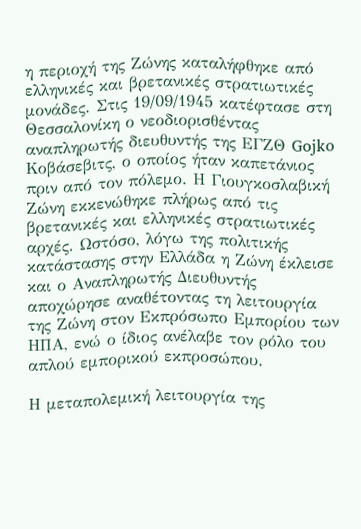η περιοχή της Ζώνης καταλήφθηκε από ελληνικές και βρετανικές στρατιωτικές μονάδες. Στις 19/09/1945 κατέφτασε στη Θεσσαλονίκη ο νεοδιορισθέντας αναπληρωτής διευθυντής της ΕΓΖΘ Gojko Κοβάσεβιτς, ο οποίος ήταν καπετάνιος πριν από τον πόλεμο. Η Γιουγκοσλαβική Ζώνη εκκενώθηκε πλήρως από τις βρετανικές και ελληνικές στρατιωτικές αρχές. Ωστόσο, λόγω της πολιτικής κατάστασης στην Ελλάδα η Ζώνη έκλεισε και ο Αναπληρωτής Διευθυντής αποχώρησε αναθέτοντας τη λειτουργία της Ζώνη στον Εκπρόσωπο Εμπορίου των ΗΠΑ, ενώ ο ίδιος ανέλαβε τον ρόλο του απλού εμπορικού εκπροσώπου.

Η μεταπολεμική λειτουργία της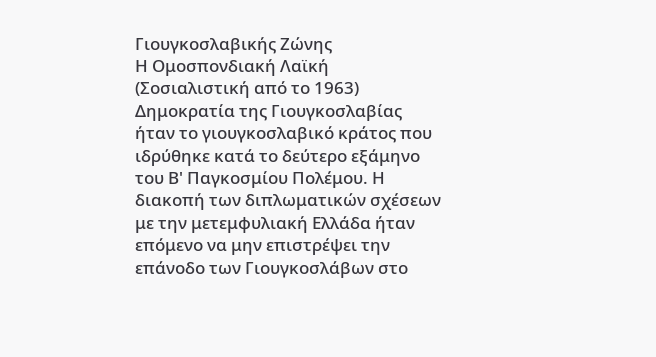Γιουγκοσλαβικής Ζώνης
Η Ομοσπονδιακή Λαϊκή (Σοσιαλιστική από το 1963) Δημοκρατία της Γιουγκοσλαβίας ήταν το γιουγκοσλαβικό κράτος που ιδρύθηκε κατά το δεύτερο εξάμηνο του Β' Παγκοσμίου Πολέμου. Η διακοπή των διπλωματικών σχέσεων με την μετεμφυλιακή Ελλάδα ήταν επόμενο να μην επιστρέψει την επάνοδο των Γιουγκοσλάβων στο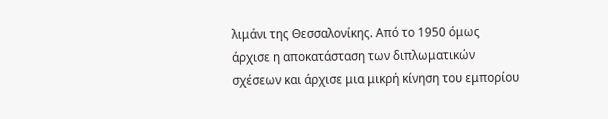λιμάνι της Θεσσαλονίκης. Από το 1950 όμως άρχισε η αποκατάσταση των διπλωματικών σχέσεων και άρχισε μια μικρή κίνηση του εμπορίου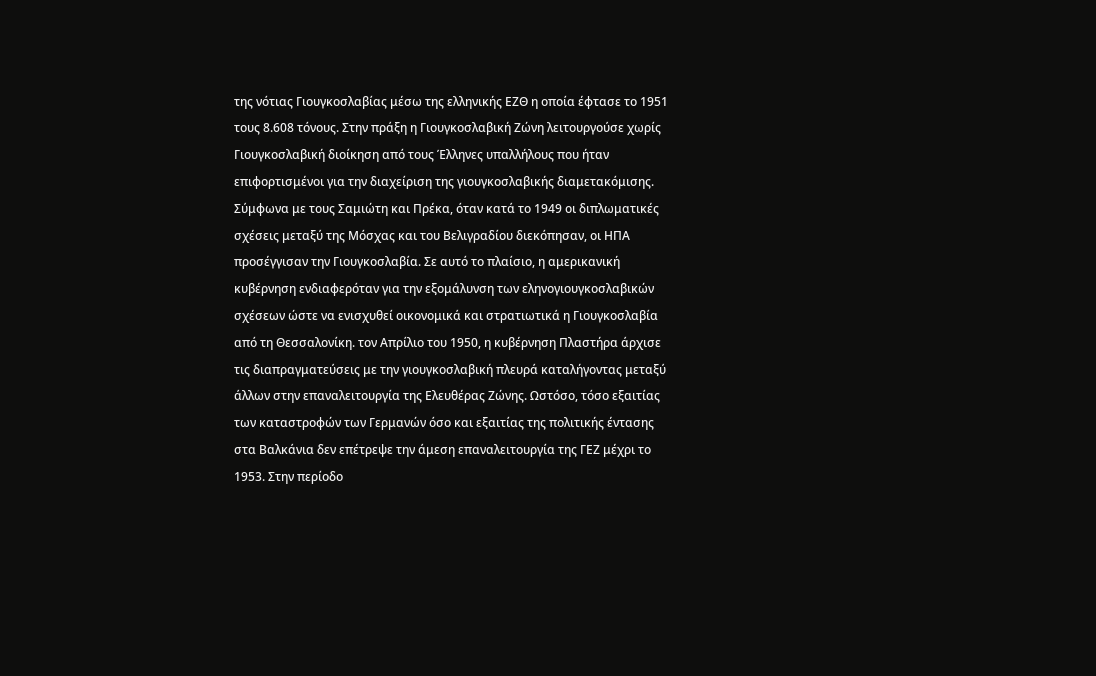της νότιας Γιουγκοσλαβίας μέσω της ελληνικής ΕΖΘ η οποία έφτασε το 1951 τους 8.608 τόνους. Στην πράξη η Γιουγκοσλαβική Ζώνη λειτουργούσε χωρίς Γιουγκοσλαβική διοίκηση από τους Έλληνες υπαλλήλους που ήταν επιφορτισμένοι για την διαχείριση της γιουγκοσλαβικής διαμετακόμισης. Σύμφωνα με τους Σαμιώτη και Πρέκα, όταν κατά το 1949 οι διπλωματικές σχέσεις μεταξύ της Μόσχας και του Βελιγραδίου διεκόπησαν, οι ΗΠΑ προσέγγισαν την Γιουγκοσλαβία. Σε αυτό το πλαίσιο, η αμερικανική κυβέρνηση ενδιαφερόταν για την εξομάλυνση των εληνογιουγκοσλαβικών σχέσεων ώστε να ενισχυθεί οικονομικά και στρατιωτικά η Γιουγκοσλαβία από τη Θεσσαλονίκη. τον Απρίλιο του 1950, η κυβέρνηση Πλαστήρα άρχισε τις διαπραγματεύσεις με την γιουγκοσλαβική πλευρά καταλήγοντας μεταξύ άλλων στην επαναλειτουργία της Ελευθέρας Ζώνης. Ωστόσο, τόσο εξαιτίας των καταστροφών των Γερμανών όσο και εξαιτίας της πολιτικής έντασης στα Βαλκάνια δεν επέτρεψε την άμεση επαναλειτουργία της ΓΕΖ μέχρι το 1953. Στην περίοδο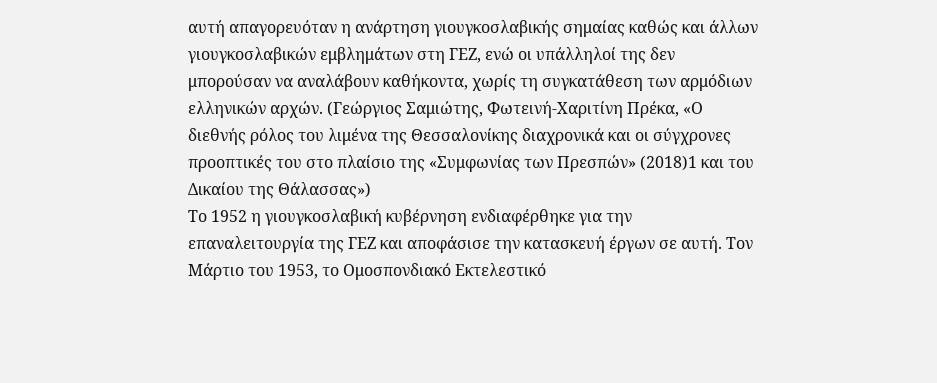αυτή απαγορευόταν η ανάρτηση γιουγκοσλαβικής σημαίας καθώς και άλλων γιουγκοσλαβικών εμβλημάτων στη ΓΕΖ, ενώ οι υπάλληλοί της δεν μπορούσαν να αναλάβουν καθήκοντα, χωρίς τη συγκατάθεση των αρμόδιων ελληνικών αρχών. (Γεώργιος Σαμιώτης, Φωτεινή-Χαριτίνη Πρέκα, «Ο διεθνής ρόλος του λιμένα της Θεσσαλονίκης διαχρονικά και οι σύγχρονες προοπτικές του στο πλαίσιο της «Συμφωνίας των Πρεσπών» (2018)1 και του Δικαίου της Θάλασσας»)
Το 1952 η γιουγκοσλαβική κυβέρνηση ενδιαφέρθηκε για την επαναλειτουργία της ΓΕΖ και αποφάσισε την κατασκευή έργων σε αυτή. Τον Μάρτιο του 1953, το Ομοσπονδιακό Εκτελεστικό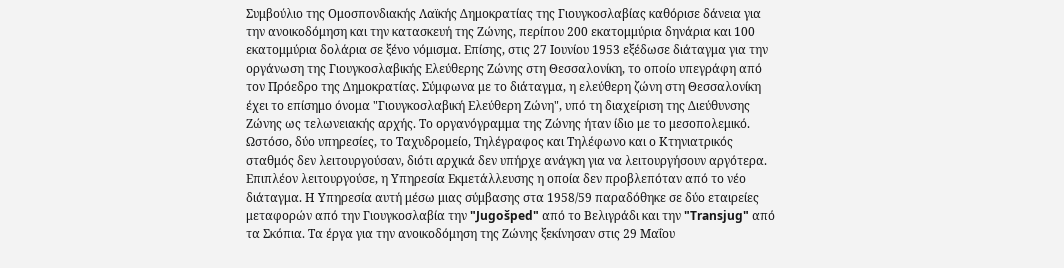Συμβούλιο της Ομοσπονδιακής Λαϊκής Δημοκρατίας της Γιουγκοσλαβίας καθόρισε δάνεια για την ανοικοδόμηση και την κατασκευή της Ζώνης, περίπου 200 εκατομμύρια δηνάρια και 100 εκατομμύρια δολάρια σε ξένο νόμισμα. Επίσης, στις 27 Ιουνίου 1953 εξέδωσε διάταγμα για την οργάνωση της Γιουγκοσλαβικής Ελεύθερης Ζώνης στη Θεσσαλονίκη, το οποίο υπεγράφη από τον Πρόεδρο της Δημοκρατίας. Σύμφωνα με το διάταγμα, η ελεύθερη ζώνη στη Θεσσαλονίκη έχει το επίσημο όνομα "Γιουγκοσλαβική Ελεύθερη Ζώνη", υπό τη διαχείριση της Διεύθυνσης Ζώνης ως τελωνειακής αρχής. Το οργανόγραμμα της Ζώνης ήταν ίδιο με το μεσοπολεμικό. Ωστόσο, δύο υπηρεσίες, το Ταχυδρομείο, Τηλέγραφος και Τηλέφωνο και ο Κτηνιατρικός σταθμός δεν λειτουργούσαν, διότι αρχικά δεν υπήρχε ανάγκη για να λειτουργήσουν αργότερα. Επιπλέον λειτουργούσε, η Υπηρεσία Εκμετάλλευσης η οποία δεν προβλεπόταν από το νέο διάταγμα. Η Υπηρεσία αυτή μέσω μιας σύμβασης στα 1958/59 παραδόθηκε σε δύο εταιρείες μεταφορών από την Γιουγκοσλαβία την "Jugošped" από το Βελιγράδι και την "Transjug" από τα Σκόπια. Τα έργα για την ανοικοδόμηση της Ζώνης ξεκίνησαν στις 29 Μαΐου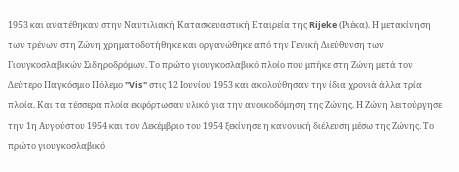1953 και ανατέθηκαν στην Ναυτιλιακή Κατασκευαστική Εταιρεία της Rijeke (Ριέκα). Η μετακίνηση των τρένων στη Ζώνη χρηματοδοτήθηκε και οργανώθηκε από την Γενική Διεύθυνση των Γιουγκοσλαβικών Σιδηροδρόμων. Το πρώτο γιουγκοσλαβικό πλοίο που μπήκε στη Ζώνη μετά τον Δεύτερο Παγκόσμιο Πόλεμο "Vis" στις 12 Ιουνίου 1953 και ακολούθησαν την ίδια χρονιά άλλα τρία πλοία. Και τα τέσσερα πλοία εκφόρτωσαν υλικό για την ανοικοδόμηση της Ζώνης. Η Ζώνη λειτούργησε την 1η Αυγούστου 1954 και τον Δεκέμβριο του 1954 ξεκίνησε η κανονική διέλευση μέσω της Ζώνης. Το πρώτο γιουγκοσλαβικό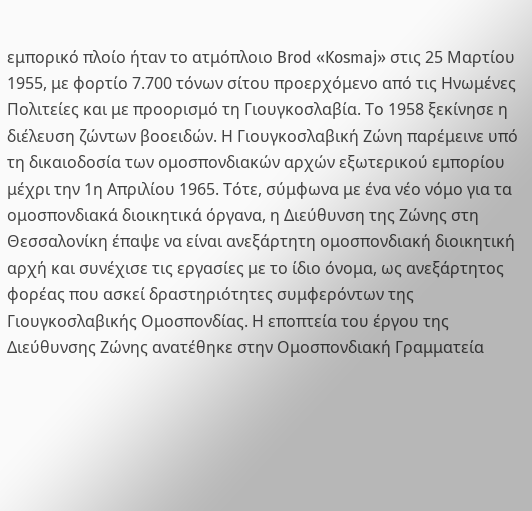εμπορικό πλοίο ήταν το ατμόπλοιο Brod «Kosmaj» στις 25 Μαρτίου 1955, με φορτίο 7.700 τόνων σίτου προερχόμενο από τις Ηνωμένες Πολιτείες και με προορισμό τη Γιουγκοσλαβία. Το 1958 ξεκίνησε η διέλευση ζώντων βοοειδών. Η Γιουγκοσλαβική Ζώνη παρέμεινε υπό τη δικαιοδοσία των ομοσπονδιακών αρχών εξωτερικού εμπορίου μέχρι την 1η Απριλίου 1965. Τότε, σύμφωνα με ένα νέο νόμο για τα ομοσπονδιακά διοικητικά όργανα, η Διεύθυνση της Ζώνης στη Θεσσαλονίκη έπαψε να είναι ανεξάρτητη ομοσπονδιακή διοικητική αρχή και συνέχισε τις εργασίες με το ίδιο όνομα, ως ανεξάρτητος φορέας που ασκεί δραστηριότητες συμφερόντων της Γιουγκοσλαβικής Ομοσπονδίας. Η εποπτεία του έργου της Διεύθυνσης Ζώνης ανατέθηκε στην Ομοσπονδιακή Γραμματεία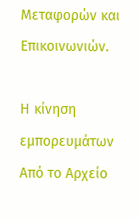Μεταφορών και Επικοινωνιών.

Η κίνηση εμπορευμάτων
Από το Αρχείο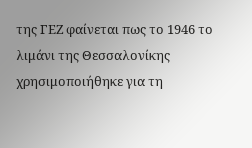της ΓΕΖ φαίνεται πως το 1946 το λιμάνι της Θεσσαλονίκης χρησιμοποιήθηκε για τη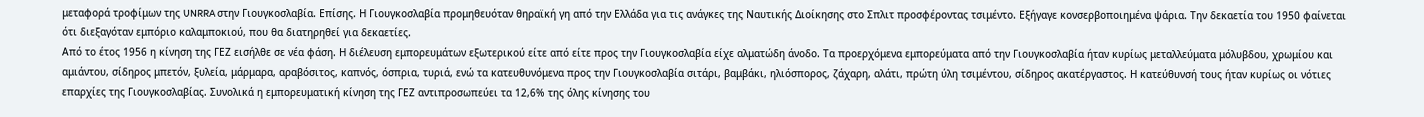μεταφορά τροφίμων της UNRRA στην Γιουγκοσλαβία. Επίσης. Η Γιουγκοσλαβία προμηθευόταν θηραϊκή γη από την Ελλάδα για τις ανάγκες της Ναυτικής Διοίκησης στο Σπλιτ προσφέροντας τσιμέντο. Εξήγαγε κονσερβοποιημένα ψάρια. Την δεκαετία του 1950 φαίνεται ότι διεξαγόταν εμπόριο καλαμποκιού, που θα διατηρηθεί για δεκαετίες.
Από το έτος 1956 η κίνηση της ΓΕΖ εισήλθε σε νέα φάση. Η διέλευση εμπορευμάτων εξωτερικού είτε από είτε προς την Γιουγκοσλαβία είχε αλματώδη άνοδο. Τα προερχόμενα εμπορεύματα από την Γιουγκοσλαβία ήταν κυρίως μεταλλεύματα μόλυβδου, χρωμίου και αμιάντου, σίδηρος μπετόν, ξυλεία, μάρμαρα, αραβόσιτος, καπνός, όσπρια, τυριά, ενώ τα κατευθυνόμενα προς την Γιουγκοσλαβία σιτάρι, βαμβάκι, ηλιόσπορος, ζάχαρη, αλάτι, πρώτη ύλη τσιμέντου, σίδηρος ακατέργαστος. Η κατεύθυνσή τους ήταν κυρίως οι νότιες επαρχίες της Γιουγκοσλαβίας. Συνολικά η εμπορευματική κίνηση της ΓΕΖ αντιπροσωπεύει τα 12,6% της όλης κίνησης του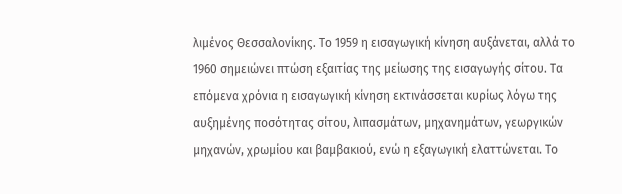λιμένος Θεσσαλονίκης. Το 1959 η εισαγωγική κίνηση αυξάνεται, αλλά το 1960 σημειώνει πτώση εξαιτίας της μείωσης της εισαγωγής σίτου. Τα επόμενα χρόνια η εισαγωγική κίνηση εκτινάσσεται κυρίως λόγω της αυξημένης ποσότητας σίτου, λιπασμάτων, μηχανημάτων, γεωργικών μηχανών, χρωμίου και βαμβακιού, ενώ η εξαγωγική ελαττώνεται. Το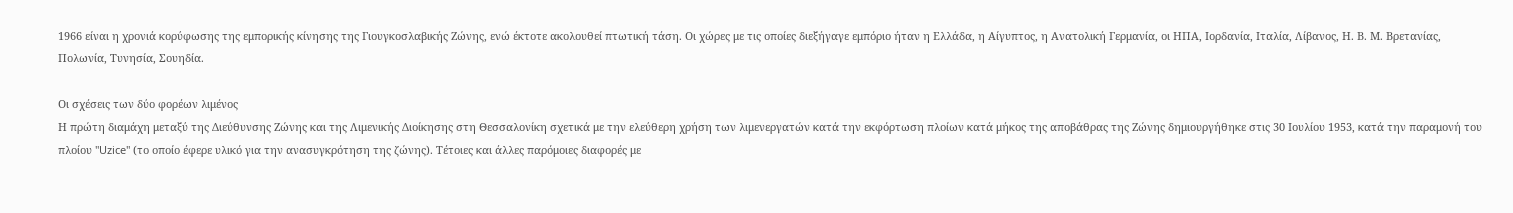1966 είναι η χρονιά κορύφωσης της εμπορικής κίνησης της Γιουγκοσλαβικής Ζώνης, ενώ έκτοτε ακολουθεί πτωτική τάση. Οι χώρες με τις οποίες διεξήγαγε εμπόριο ήταν η Ελλάδα, η Αίγυπτος, η Ανατολική Γερμανία, οι ΗΠΑ, Ιορδανία, Ιταλία, Λίβανος, Η. Β. Μ. Βρετανίας, Πολωνία, Τυνησία, Σουηδία.

Οι σχέσεις των δύο φορέων λιμένος
Η πρώτη διαμάχη μεταξύ της Διεύθυνσης Ζώνης και της Λιμενικής Διοίκησης στη Θεσσαλονίκη σχετικά με την ελεύθερη χρήση των λιμενεργατών κατά την εκφόρτωση πλοίων κατά μήκος της αποβάθρας της Ζώνης δημιουργήθηκε στις 30 Ιουλίου 1953, κατά την παραμονή του πλοίου "Uzice" (το οποίο έφερε υλικό για την ανασυγκρότηση της ζώνης). Τέτοιες και άλλες παρόμοιες διαφορές με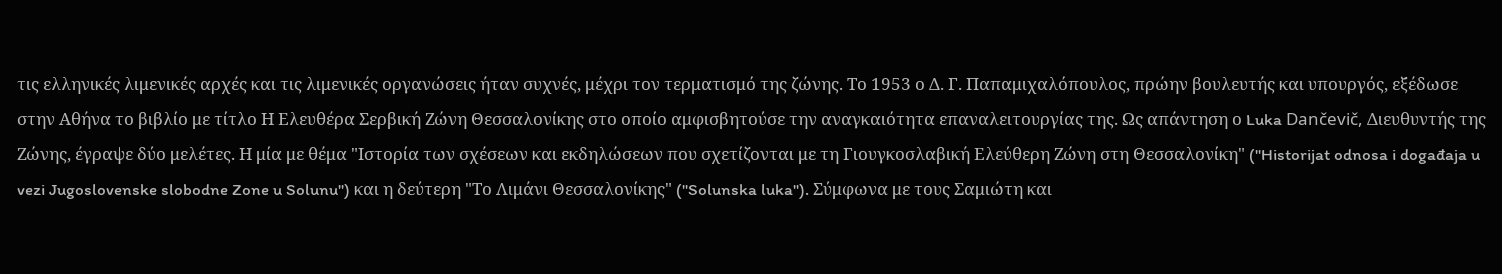τις ελληνικές λιμενικές αρχές και τις λιμενικές οργανώσεις ήταν συχνές, μέχρι τον τερματισμό της ζώνης. Το 1953 ο Δ. Γ. Παπαμιχαλόπουλος, πρώην βουλευτής και υπουργός, εξέδωσε στην Αθήνα το βιβλίο με τίτλο Η Ελευθέρα Σερβική Ζώνη Θεσσαλονίκης στο οποίο αμφισβητούσε την αναγκαιότητα επαναλειτουργίας της. Ως απάντηση ο Luka Dančevič, Διευθυντής της Ζώνης, έγραψε δύο μελέτες. Η μία με θέμα "Ιστορία των σχέσεων και εκδηλώσεων που σχετίζονται με τη Γιουγκοσλαβική Ελεύθερη Ζώνη στη Θεσσαλονίκη" ("Historijat odnosa i događaja u vezi Jugoslovenske slobodne Zone u Solunu") και η δεύτερη "Το Λιμάνι Θεσσαλονίκης" ("Solunska luka"). Σύμφωνα με τους Σαμιώτη και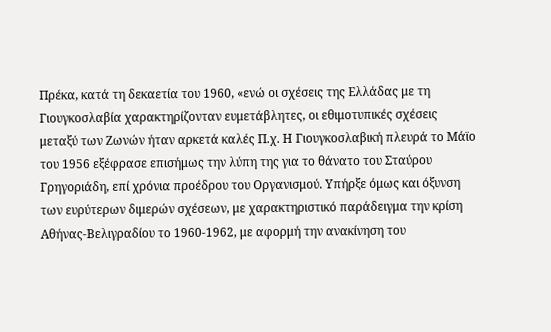Πρέκα, κατά τη δεκαετία του 1960, «ενώ οι σχέσεις της Ελλάδας με τη Γιουγκοσλαβία χαρακτηρίζονταν ευμετάβλητες, οι εθιμοτυπικές σχέσεις μεταξύ των Ζωνών ήταν αρκετά καλές Π.χ. Η Γιουγκοσλαβική πλευρά το Μάϊο του 1956 εξέφρασε επισήμως την λύπη της για το θάνατο του Σταύρου Γρηγοριάδη, επί χρόνια προέδρου του Οργανισμού. Υπήρξε όμως και όξυνση των ευρύτερων διμερών σχέσεων, με χαρακτηριστικό παράδειγμα την κρίση Αθήνας-Βελιγραδίου το 1960-1962, με αφορμή την ανακίνηση του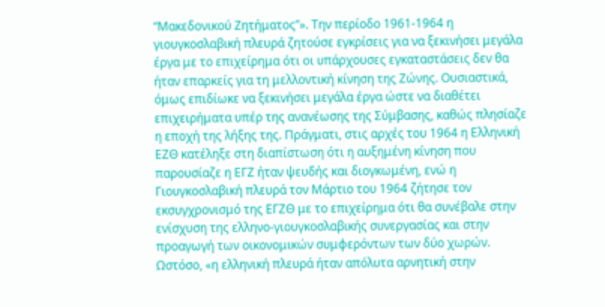“Μακεδονικού Ζητήματος”». Την περίοδο 1961-1964 η γιουγκοσλαβική πλευρά ζητούσε εγκρίσεις για να ξεκινήσει μεγάλα έργα με το επιχείρημα ότι οι υπάρχουσες εγκαταστάσεις δεν θα ήταν επαρκείς για τη μελλοντική κίνηση της Ζώνης. Ουσιαστικά, όμως επιδίωκε να ξεκινήσει μεγάλα έργα ώστε να διαθέτει επιχειρήματα υπέρ της ανανέωσης της Σύμβασης, καθώς πλησίαζε η εποχή της λήξης της. Πράγματι, στις αρχές του 1964 η Ελληνική ΕΖΘ κατέληξε στη διαπίστωση ότι η αυξημένη κίνηση που παρουσίαζε η ΕΓΖ ήταν ψευδής και διογκωμένη, ενώ η Γιουγκοσλαβική πλευρά τον Μάρτιο του 1964 ζήτησε τον εκσυγχρονισμό της ΕΓΖΘ με το επιχείρημα ότι θα συνέβαλε στην ενίσχυση της ελληνο-γιουγκοσλαβικής συνεργασίας και στην προαγωγή των οικονομικών συμφερόντων των δύο χωρών. Ωστόσο, «η ελληνική πλευρά ήταν απόλυτα αρνητική στην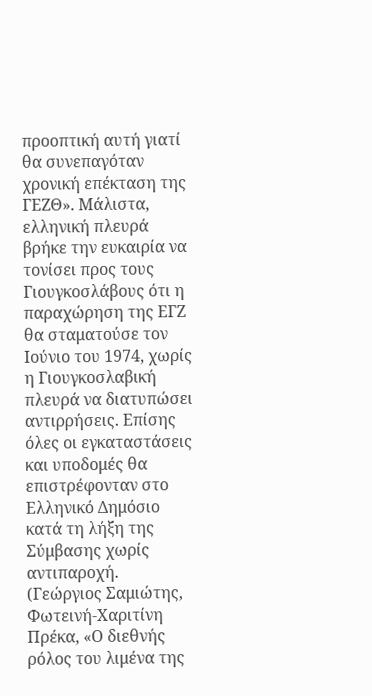προοπτική αυτή γιατί θα συνεπαγόταν χρονική επέκταση της ΓΕΖΘ». Μάλιστα, ελληνική πλευρά βρήκε την ευκαιρία να τονίσει προς τους Γιουγκοσλάβους ότι η παραχώρηση της ΕΓΖ θα σταματούσε τον Ιούνιο του 1974, χωρίς η Γιουγκοσλαβική πλευρά να διατυπώσει αντιρρήσεις. Επίσης όλες οι εγκαταστάσεις και υποδομές θα επιστρέφονταν στο Ελληνικό Δημόσιο κατά τη λήξη της Σύμβασης χωρίς αντιπαροχή. (Γεώργιος Σαμιώτης, Φωτεινή-Χαριτίνη Πρέκα, «Ο διεθνής ρόλος του λιμένα της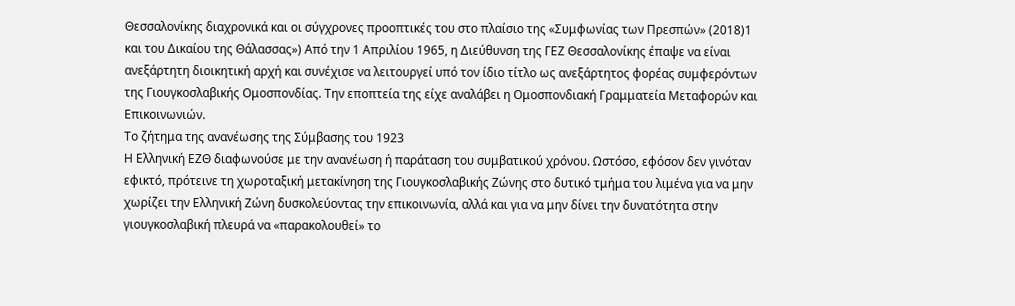Θεσσαλονίκης διαχρονικά και οι σύγχρονες προοπτικές του στο πλαίσιο της «Συμφωνίας των Πρεσπών» (2018)1 και του Δικαίου της Θάλασσας») Από την 1 Απριλίου 1965, η Διεύθυνση της ΓΕΖ Θεσσαλονίκης έπαψε να είναι ανεξάρτητη διοικητική αρχή και συνέχισε να λειτουργεί υπό τον ίδιο τίτλο ως ανεξάρτητος φορέας συμφερόντων της Γιουγκοσλαβικής Ομοσπονδίας. Την εποπτεία της είχε αναλάβει η Ομοσπονδιακή Γραμματεία Μεταφορών και Επικοινωνιών.
Το ζήτημα της ανανέωσης της Σύμβασης του 1923
Η Ελληνική ΕΖΘ διαφωνούσε με την ανανέωση ή παράταση του συμβατικού χρόνου. Ωστόσο, εφόσον δεν γινόταν εφικτό, πρότεινε τη χωροταξική μετακίνηση της Γιουγκοσλαβικής Ζώνης στο δυτικό τμήμα του λιμένα για να μην χωρίζει την Ελληνική Ζώνη δυσκολεύοντας την επικοινωνία, αλλά και για να μην δίνει την δυνατότητα στην γιουγκοσλαβική πλευρά να «παρακολουθεί» το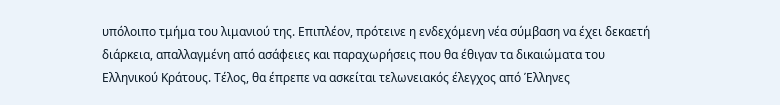υπόλοιπο τμήμα του λιμανιού της. Επιπλέον, πρότεινε η ενδεχόμενη νέα σύμβαση να έχει δεκαετή διάρκεια, απαλλαγμένη από ασάφειες και παραχωρήσεις που θα έθιγαν τα δικαιώματα του Ελληνικού Κράτους. Τέλος, θα έπρεπε να ασκείται τελωνειακός έλεγχος από Έλληνες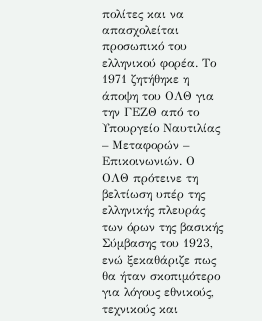πολίτες και να απασχολείται προσωπικό του ελληνικού φορέα. Το 1971 ζητήθηκε η άποψη του ΟΛΘ για την ΓΕΖΘ από το Υπουργείο Ναυτιλίας – Μεταφορών – Επικοινωνιών. Ο ΟΛΘ πρότεινε τη βελτίωση υπέρ της ελληνικής πλευράς των όρων της βασικής Σύμβασης του 1923, ενώ ξεκαθάριζε πως θα ήταν σκοπιμότερο για λόγους εθνικούς, τεχνικούς και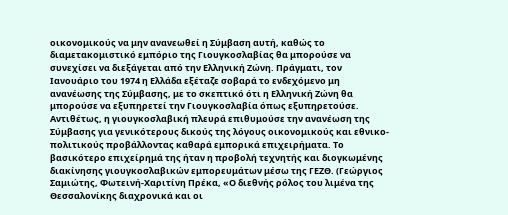οικονομικούς να μην ανανεωθεί η Σύμβαση αυτή, καθώς το διαμετακομιστικό εμπόριο της Γιουγκοσλαβίας θα μπορούσε να συνεχίσει να διεξάγεται από την Ελληνική Ζώνη. Πράγματι, τον Ιανουάριο του 1974 η Ελλάδα εξέταζε σοβαρά το ενδεχόμενο μη ανανέωσης της Σύμβασης, με το σκεπτικό ότι η Ελληνική Ζώνη θα μπορούσε να εξυπηρετεί την Γιουγκοσλαβία όπως εξυπηρετούσε. Αντιθέτως, η γιουγκοσλαβική πλευρά επιθυμούσε την ανανέωση της Σύμβασης για γενικότερους δικούς της λόγους οικονομικούς και εθνικο-πολιτικούς προβάλλοντας καθαρά εμπορικά επιχειρήματα. Το βασικότερο επιχείρημά της ήταν η προβολή τεχνητής και διογκωμένης διακίνησης γιουγκοσλαβικών εμπορευμάτων μέσω της ΓΕΖΘ. (Γεώργιος Σαμιώτης, Φωτεινή-Χαριτίνη Πρέκα, «Ο διεθνής ρόλος του λιμένα της Θεσσαλονίκης διαχρονικά και οι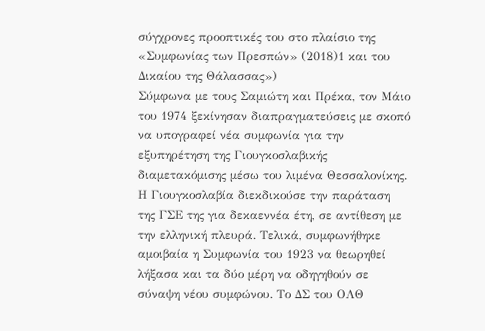σύγχρονες προοπτικές του στο πλαίσιο της «Συμφωνίας των Πρεσπών» (2018)1 και του Δικαίου της Θάλασσας»)
Σύμφωνα με τους Σαμιώτη και Πρέκα, τον Μάιο του 1974 ξεκίνησαν διαπραγματεύσεις με σκοπό να υπογραφεί νέα συμφωνία για την εξυπηρέτηση της Γιουγκοσλαβικής διαμετακόμισης μέσω του λιμένα Θεσσαλονίκης. Η Γιουγκοσλαβία διεκδικούσε την παράταση της ΓΣΕ της για δεκαεννέα έτη, σε αντίθεση με την ελληνική πλευρά. Τελικά, συμφωνήθηκε αμοιβαία η Συμφωνία του 1923 να θεωρηθεί λήξασα και τα δύο μέρη να οδηγηθούν σε σύναψη νέου συμφώνου. Το ΔΣ του ΟΛΘ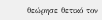θεώρησε θετικό τον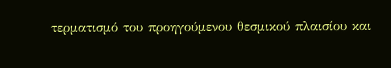τερματισμό του προηγούμενου θεσμικού πλαισίου και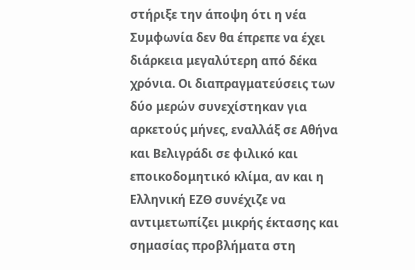στήριξε την άποψη ότι η νέα Συμφωνία δεν θα έπρεπε να έχει διάρκεια μεγαλύτερη από δέκα χρόνια. Οι διαπραγματεύσεις των δύο μερών συνεχίστηκαν για αρκετούς μήνες, εναλλάξ σε Αθήνα και Βελιγράδι σε φιλικό και εποικοδομητικό κλίμα, αν και η Ελληνική ΕΖΘ συνέχιζε να αντιμετωπίζει μικρής έκτασης και σημασίας προβλήματα στη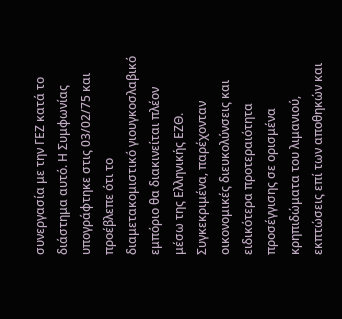συνεργασία με την ΓΕΖ κατά το διάστημα αυτό. Η Συμφωνίας υπογράφτηκε στις 03/02/75 και προέβλεπε ότι το διαμετακομιστικό γιουγκοσλαβικό εμπόριο θα διακινείται πλέον μέσω της Ελληνικής ΕΖΘ. Συγκεκριμένα, παρέχονταν οικονομικές διευκολύνσεις και ειδικότερα προτεραιότητα προσέγγισης σε ορισμένα κρηπιδώματα του λιμανιού, εκπτώσεις επί των αποθηκών και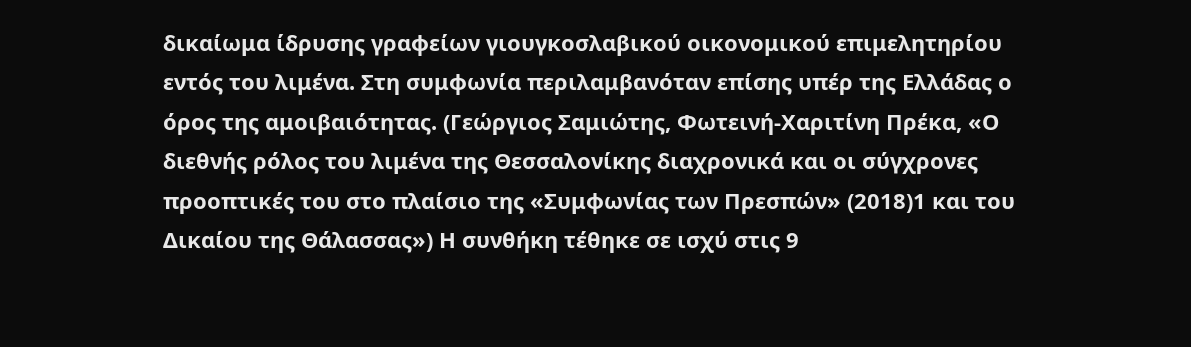δικαίωμα ίδρυσης γραφείων γιουγκοσλαβικού οικονομικού επιμελητηρίου εντός του λιμένα. Στη συμφωνία περιλαμβανόταν επίσης υπέρ της Ελλάδας ο όρος της αμοιβαιότητας. (Γεώργιος Σαμιώτης, Φωτεινή-Χαριτίνη Πρέκα, «Ο διεθνής ρόλος του λιμένα της Θεσσαλονίκης διαχρονικά και οι σύγχρονες προοπτικές του στο πλαίσιο της «Συμφωνίας των Πρεσπών» (2018)1 και του Δικαίου της Θάλασσας») Η συνθήκη τέθηκε σε ισχύ στις 9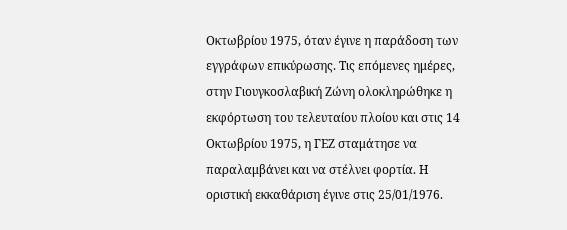Οκτωβρίου 1975, όταν έγινε η παράδοση των εγγράφων επικύρωσης. Τις επόμενες ημέρες, στην Γιουγκοσλαβική Ζώνη ολοκληρώθηκε η εκφόρτωση του τελευταίου πλοίου και στις 14 Οκτωβρίου 1975, η ΓΕΖ σταμάτησε να παραλαμβάνει και να στέλνει φορτία. Η οριστική εκκαθάριση έγινε στις 25/01/1976.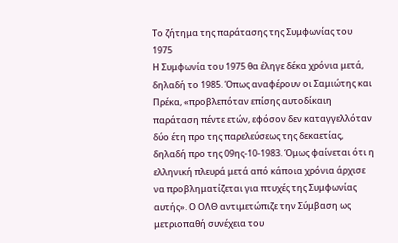Το ζήτημα της παράτασης της Συμφωνίας του 1975
Η Συμφωνία του 1975 θα έληγε δέκα χρόνια μετά, δηλαδή το 1985. Όπως αναφέρουν οι Σαμιώτης και Πρέκα, «προβλεπόταν επίσης αυτοδίκαιη παράταση πέντε ετών, εφόσον δεν καταγγελλόταν δύο έτη προ της παρελεύσεως της δεκαετίας, δηλαδή προ της 09ης-10-1983. Όμως φαίνεται ότι η ελληνική πλευρά μετά από κάποια χρόνια άρχισε να προβληματίζεται για πτυχές της Συμφωνίας αυτής». Ο ΟΛΘ αντιμετώπιζε την Σύμβαση ως μετριοπαθή συνέχεια του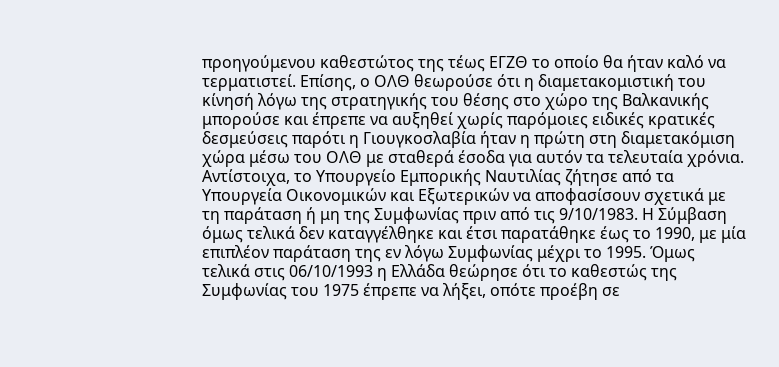προηγούμενου καθεστώτος της τέως ΕΓΖΘ το οποίο θα ήταν καλό να τερματιστεί. Επίσης, ο ΟΛΘ θεωρούσε ότι η διαμετακομιστική του κίνησή λόγω της στρατηγικής του θέσης στο χώρο της Βαλκανικής μπορούσε και έπρεπε να αυξηθεί χωρίς παρόμοιες ειδικές κρατικές δεσμεύσεις παρότι η Γιουγκοσλαβία ήταν η πρώτη στη διαμετακόμιση χώρα μέσω του ΟΛΘ με σταθερά έσοδα για αυτόν τα τελευταία χρόνια. Αντίστοιχα, το Υπουργείο Εμπορικής Ναυτιλίας ζήτησε από τα Υπουργεία Οικονομικών και Εξωτερικών να αποφασίσουν σχετικά με τη παράταση ή μη της Συμφωνίας πριν από τις 9/10/1983. Η Σύμβαση όμως τελικά δεν καταγγέλθηκε και έτσι παρατάθηκε έως το 1990, με μία επιπλέον παράταση της εν λόγω Συμφωνίας μέχρι το 1995. Όμως τελικά στις 06/10/1993 η Ελλάδα θεώρησε ότι το καθεστώς της Συμφωνίας του 1975 έπρεπε να λήξει, οπότε προέβη σε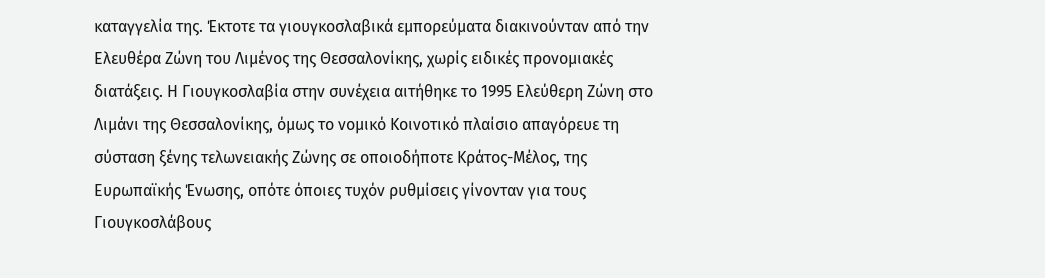καταγγελία της. Έκτοτε τα γιουγκοσλαβικά εμπορεύματα διακινούνταν από την Ελευθέρα Ζώνη του Λιμένος της Θεσσαλονίκης, χωρίς ειδικές προνομιακές διατάξεις. Η Γιουγκοσλαβία στην συνέχεια αιτήθηκε το 1995 Ελεύθερη Ζώνη στο Λιμάνι της Θεσσαλονίκης, όμως το νομικό Κοινοτικό πλαίσιο απαγόρευε τη σύσταση ξένης τελωνειακής Ζώνης σε οποιοδήποτε Κράτος-Μέλος, της Ευρωπαϊκής Ένωσης, οπότε όποιες τυχόν ρυθμίσεις γίνονταν για τους Γιουγκοσλάβους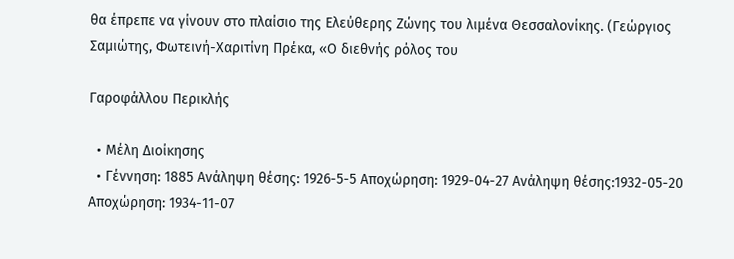θα έπρεπε να γίνουν στο πλαίσιο της Ελεύθερης Ζώνης του λιμένα Θεσσαλονίκης. (Γεώργιος Σαμιώτης, Φωτεινή-Χαριτίνη Πρέκα, «Ο διεθνής ρόλος του

Γαροφάλλου Περικλής

  • Μέλη Διοίκησης
  • Γέννηση: 1885 Ανάληψη θέσης: 1926-5-5 Αποχώρηση: 1929-04-27 Ανάληψη θέσης:1932-05-20 Αποχώρηση: 1934-11-07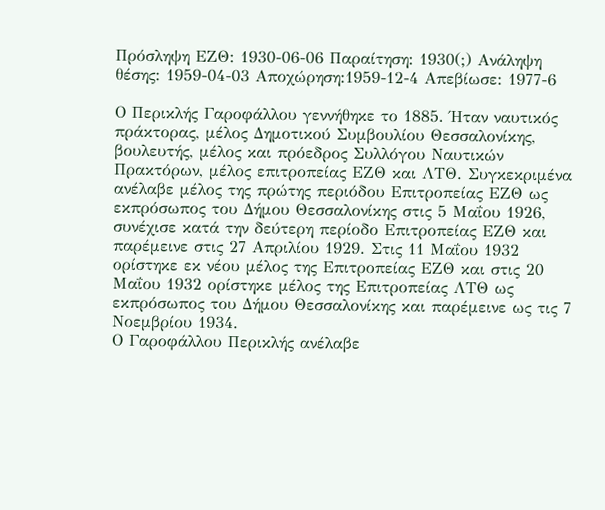Πρόσληψη ΕΖΘ: 1930-06-06 Παραίτηση: 1930(;) Ανάληψη θέσης: 1959-04-03 Αποχώρηση:1959-12-4 Απεβίωσε: 1977-6

Ο Περικλής Γαροφάλλου γεννήθηκε το 1885. Ήταν ναυτικός πράκτορας, μέλος Δημοτικού Συμβουλίου Θεσσαλονίκης, βουλευτής, μέλος και πρόεδρος Συλλόγου Ναυτικών Πρακτόρων, μέλος επιτροπείας ΕΖΘ και ΛΤΘ. Συγκεκριμένα ανέλαβε μέλος της πρώτης περιόδου Επιτροπείας ΕΖΘ ως εκπρόσωπος του Δήμου Θεσσαλονίκης στις 5 Μαΐου 1926, συνέχισε κατά την δεύτερη περίοδο Επιτροπείας ΕΖΘ και παρέμεινε στις 27 Απριλίου 1929. Στις 11 Μαΐου 1932 ορίστηκε εκ νέου μέλος της Επιτροπείας ΕΖΘ και στις 20 Μαΐου 1932 ορίστηκε μέλος της Επιτροπείας ΛΤΘ ως εκπρόσωπος του Δήμου Θεσσαλονίκης και παρέμεινε ως τις 7 Νοεμβρίου 1934.
Ο Γαροφάλλου Περικλής ανέλαβε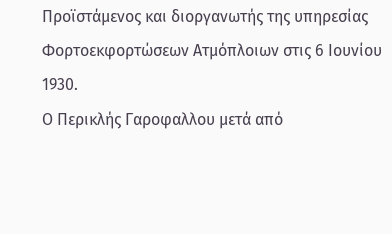Προϊστάμενος και διοργανωτής της υπηρεσίας Φορτοεκφορτώσεων Ατμόπλοιων στις 6 Ιουνίου 1930.
Ο Περικλής Γαροφαλλου μετά από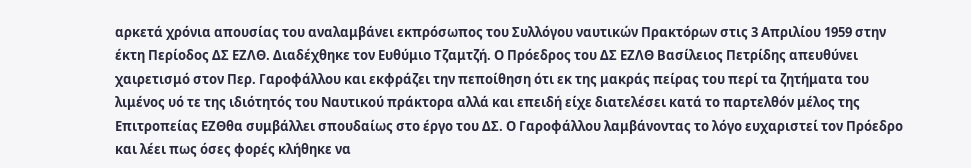αρκετά χρόνια απουσίας του αναλαμβάνει εκπρόσωπος του Συλλόγου ναυτικών Πρακτόρων στις 3 Απριλίου 1959 στην έκτη Περίοδος ΔΣ ΕΖΛΘ. Διαδέχθηκε τον Ευθύμιο Τζαμτζή. Ο Πρόεδρος του ΔΣ ΕΖΛΘ Βασίλειος Πετρίδης απευθύνει χαιρετισμό στον Περ. Γαροφάλλου και εκφράζει την πεποίθηση ότι εκ της μακράς πείρας του περί τα ζητήματα του λιμένος υό τε της ιδιότητός του Ναυτικού πράκτορα αλλά και επειδή είχε διατελέσει κατά το παρτελθόν μέλος της Επιτροπείας ΕΖΘθα συμβάλλει σπουδαίως στο έργο του ΔΣ. Ο Γαροφάλλου λαμβάνοντας το λόγο ευχαριστεί τον Πρόεδρο και λέει πως όσες φορές κλήθηκε να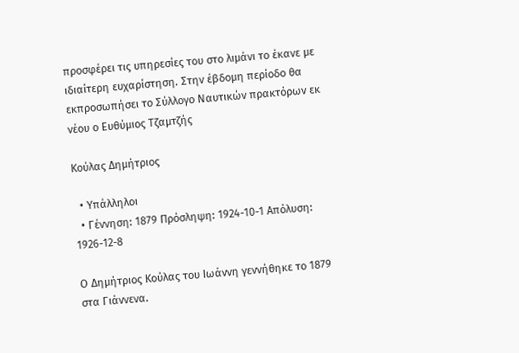προσφέρει τις υπηρεσίες του στο λιμάνι το έκανε με ιδιαίτερη ευχαρίστηση. Στην έβδομη περίοδο θα εκπροσωπήσει το Σύλλογο Ναυτικών πρακτόρων εκ νέου ο Ευθύμιος Τζαμτζής

Κούλας Δημήτριος

  • Υπάλληλοι
  • Γέννηση: 1879 Πρόσληψη: 1924-10-1 Απόλυση: 1926-12-8

Ο Δημήτριος Κούλας του Ιωάννη γεννήθηκε το 1879 στα Γιάννενα.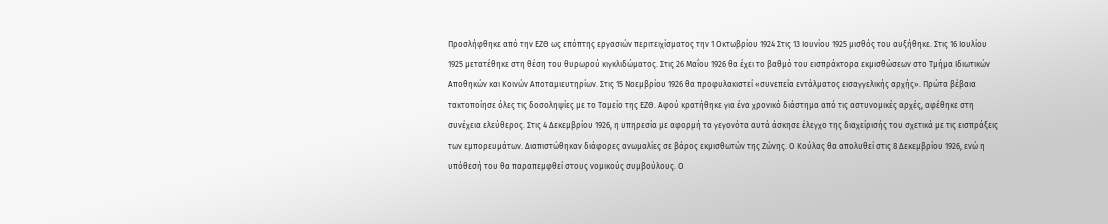Προσλήφθηκε από την ΕΖΘ ως επόπτης εργασιών περιτειχίσματος την 1 Οκτωβρίου 1924 Στις 13 Ιουνίου 1925 μισθός του αυξήθηκε. Στις 16 Ιουλίου 1925 μετατέθηκε στη θέση του θυρωρού κιγκλιδώματος. Στις 26 Μαΐου 1926 θα έχει το βαθμό του εισπράκτορα εκμισθώσεων στο Τμήμα Ιδιωτικών Αποθηκών και Κοινών Αποταμιευτηρίων. Στις 15 Νοεμβρίου 1926 θα προφυλακιστεί «συνεπεία εντάλματος εισαγγελικής αρχής». Πρώτα βέβαια τακτοποίησε όλες τις δοσοληψίες με το Ταμείο της ΕΖΘ. Αφού κρατήθηκε για ένα χρονικό διάστημα από τις αστυνομικές αρχές, αφέθηκε στη συνέχεια ελεύθερος. Στις 4 Δεκεμβρίου 1926, η υπηρεσία με αφορμή τα γεγονότα αυτά άσκησε έλεγχο της διαχείρισής του σχετικά με τις εισπράξεις των εμπορευμάτων. Διαπιστώθηκαν διάφορες ανωμαλίες σε βάρος εκμισθωτών της Ζώνης. Ο Κούλας θα απολυθεί στις 8 Δεκεμβρίου 1926, ενώ η υπόθεσή του θα παραπεμφθεί στους νομικούς συμβούλους. Ο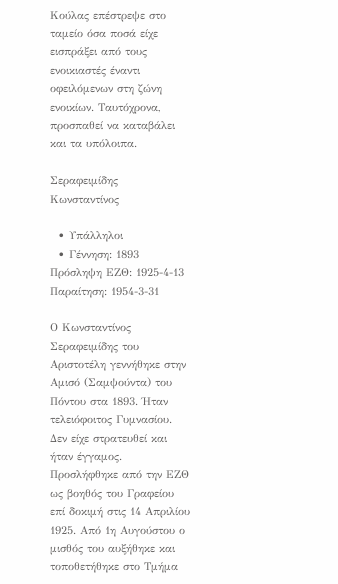Κούλας επέστρεψε στο ταμείο όσα ποσά είχε εισπράξει από τους ενοικιαστές έναντι οφειλόμενων στη ζώνη ενοικίων. Ταυτόχρονα, προσπαθεί να καταβάλει και τα υπόλοιπα.

Σεραφειμίδης Κωνσταντίνος

  • Υπάλληλοι
  • Γέννηση: 1893 Πρόσληψη ΕΖΘ: 1925-4-13 Παραίτηση: 1954-3-31

Ο Κωνσταντίνος Σεραφειμίδης του Αριστοτέλη γεννήθηκε στην Αμισό (Σαμψούντα) του Πόντου στα 1893. Ήταν τελειόφοιτος Γυμνασίου. Δεν είχε στρατευθεί και ήταν έγγαμος.
Προσλήφθηκε από την ΕΖΘ ως βοηθός του Γραφείου επί δοκιμή στις 14 Απριλίου 1925. Από 1η Αυγούστου ο μισθός του αυξήθηκε και τοποθετήθηκε στο Τμήμα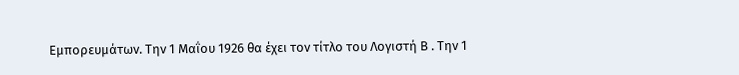Εμπορευμάτων. Την 1 Μαΐου 1926 θα έχει τον τίτλο του Λογιστή Β . Την 1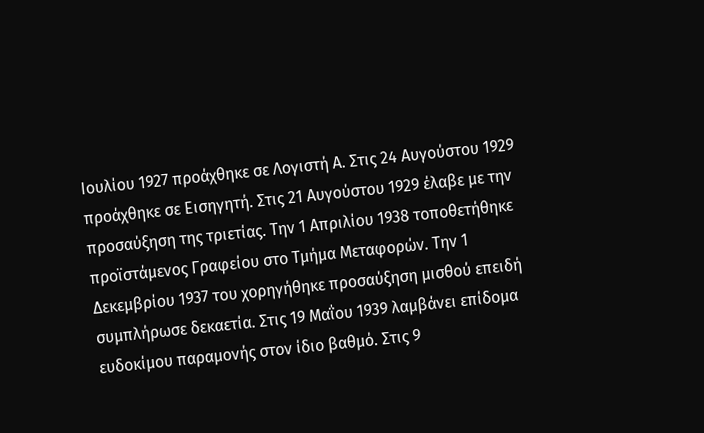Ιουλίου 1927 προάχθηκε σε Λογιστή Α. Στις 24 Αυγούστου 1929 προάχθηκε σε Εισηγητή. Στις 21 Αυγούστου 1929 έλαβε με την προσαύξηση της τριετίας. Την 1 Απριλίου 1938 τοποθετήθηκε προϊστάμενος Γραφείου στο Τμήμα Μεταφορών. Την 1 Δεκεμβρίου 1937 του χορηγήθηκε προσαύξηση μισθού επειδή συμπλήρωσε δεκαετία. Στις 19 Μαΐου 1939 λαμβάνει επίδομα ευδοκίμου παραμονής στον ίδιο βαθμό. Στις 9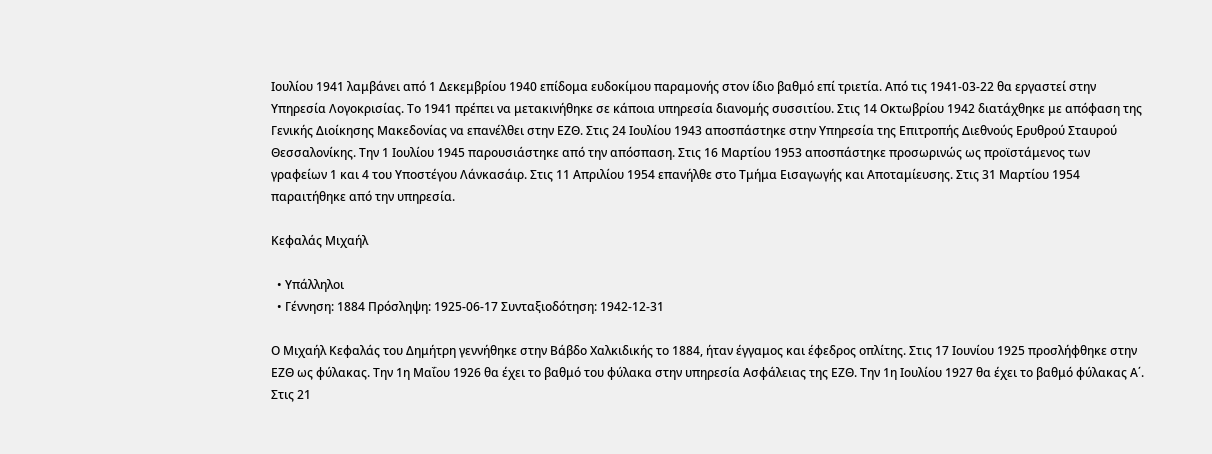Ιουλίου 1941 λαμβάνει από 1 Δεκεμβρίου 1940 επίδομα ευδοκίμου παραμονής στον ίδιο βαθμό επί τριετία. Από τις 1941-03-22 θα εργαστεί στην Υπηρεσία Λογοκρισίας. Το 1941 πρέπει να μετακινήθηκε σε κάποια υπηρεσία διανομής συσσιτίου. Στις 14 Οκτωβρίου 1942 διατάχθηκε με απόφαση της Γενικής Διοίκησης Μακεδονίας να επανέλθει στην ΕΖΘ. Στις 24 Ιουλίου 1943 αποσπάστηκε στην Υπηρεσία της Επιτροπής Διεθνούς Ερυθρού Σταυρού Θεσσαλονίκης. Την 1 Ιουλίου 1945 παρουσιάστηκε από την απόσπαση. Στις 16 Μαρτίου 1953 αποσπάστηκε προσωρινώς ως προϊστάμενος των γραφείων 1 και 4 του Υποστέγου Λάνκασάιρ. Στις 11 Απριλίου 1954 επανήλθε στο Τμήμα Εισαγωγής και Αποταμίευσης. Στις 31 Μαρτίου 1954 παραιτήθηκε από την υπηρεσία.

Κεφαλάς Μιχαήλ

  • Υπάλληλοι
  • Γέννηση: 1884 Πρόσληψη: 1925-06-17 Συνταξιοδότηση: 1942-12-31

Ο Μιχαήλ Κεφαλάς του Δημήτρη γεννήθηκε στην Βάβδο Χαλκιδικής το 1884, ήταν έγγαμος και έφεδρος οπλίτης. Στις 17 Ιουνίου 1925 προσλήφθηκε στην ΕΖΘ ως φύλακας. Την 1η Μαΐου 1926 θα έχει το βαθμό του φύλακα στην υπηρεσία Ασφάλειας της ΕΖΘ. Την 1η Ιουλίου 1927 θα έχει το βαθμό φύλακας Α΄. Στις 21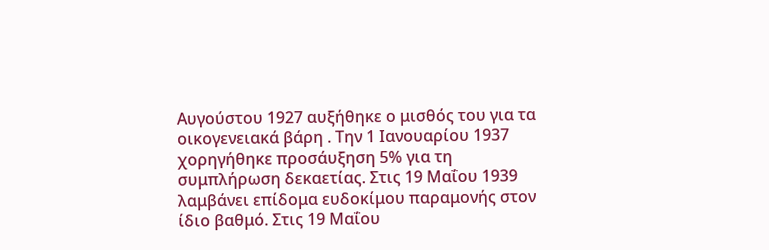Αυγούστου 1927 αυξήθηκε ο μισθός του για τα οικογενειακά βάρη . Την 1 Ιανουαρίου 1937 χορηγήθηκε προσάυξηση 5% για τη συμπλήρωση δεκαετίας. Στις 19 Μαΐου 1939 λαμβάνει επίδομα ευδοκίμου παραμονής στον ίδιο βαθμό. Στις 19 Μαΐου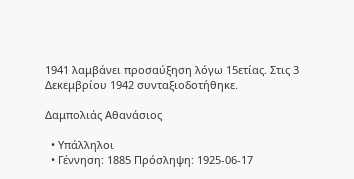1941 λαμβάνει προσαύξηση λόγω 15ετίας. Στις 3 Δεκεμβρίου 1942 συνταξιοδοτήθηκε.

Δαμπολιάς Αθανάσιος

  • Υπάλληλοι
  • Γέννηση: 1885 Πρόσληψη: 1925-06-17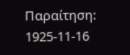Παραίτηση: 1925-11-16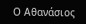Ο Αθανάσιος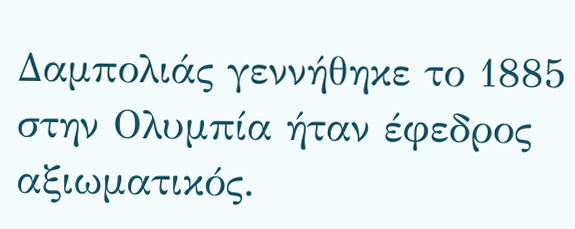Δαμπολιάς γεννήθηκε το 1885 στην Ολυμπία ήταν έφεδρος αξιωματικός.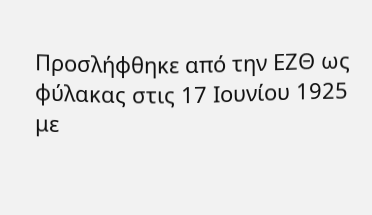Προσλήφθηκε από την ΕΖΘ ως φύλακας στις 17 Ιουνίου 1925 με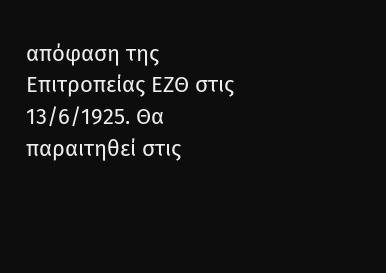απόφαση της Επιτροπείας ΕΖΘ στις 13/6/1925. Θα παραιτηθεί στις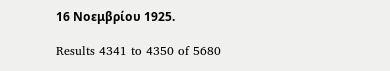16 Νοεμβρίου 1925.

Results 4341 to 4350 of 5680